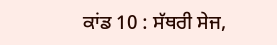ਕਾਂਡ 10 : ਸੱਥਰੀ ਸੇਜ,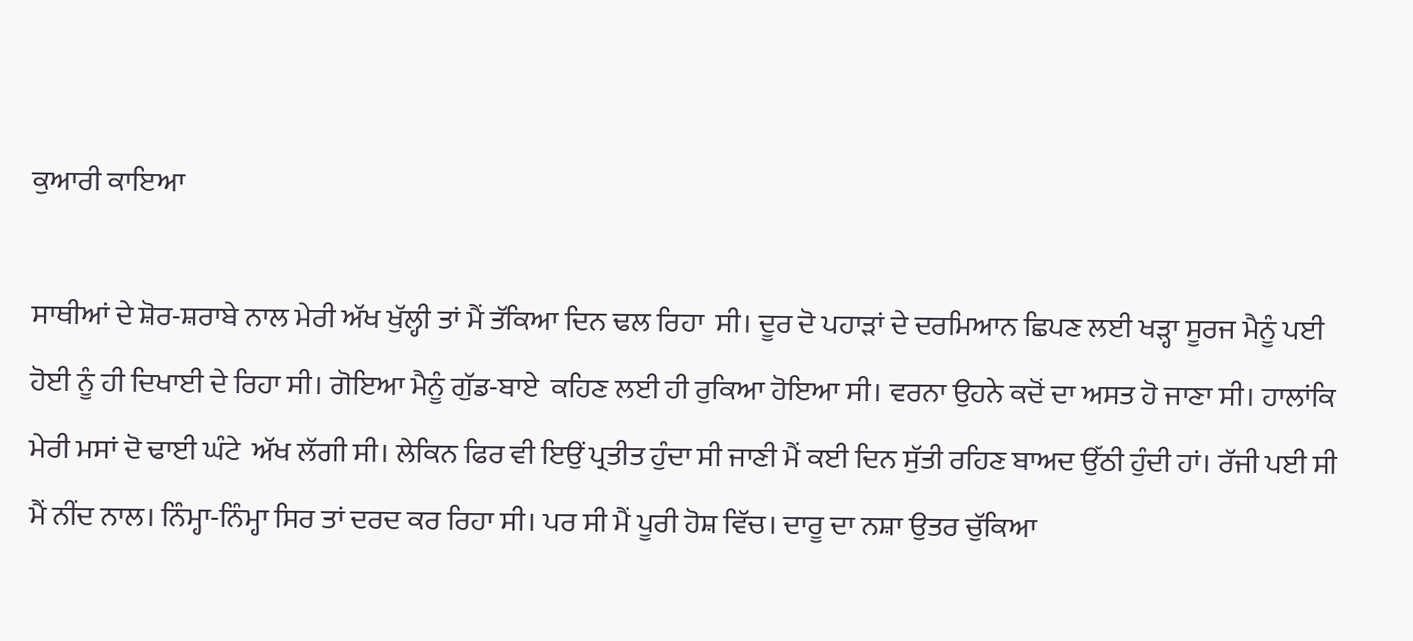ਕੁਆਰੀ ਕਾਇਆ

ਸਾਥੀਆਂ ਦੇ ਸ਼ੋਰ-ਸ਼ਰਾਬੇ ਨਾਲ ਮੇਰੀ ਅੱਖ ਖੁੱਲ੍ਹੀ ਤਾਂ ਮੈਂ ਤੱਕਿਆ ਦਿਨ ਢਲ ਰਿਹਾ  ਸੀ। ਦੂਰ ਦੋ ਪਹਾੜਾਂ ਦੇ ਦਰਮਿਆਨ ਛਿਪਣ ਲਈ ਖੜ੍ਹਾ ਸੂਰਜ ਮੈਨੂੰ ਪਈ ਹੋਈ ਨੂੰ ਹੀ ਦਿਖਾਈ ਦੇ ਰਿਹਾ ਸੀ। ਗੋਇਆ ਮੈਨੂੰ ਗੁੱਡ-ਬਾਏ  ਕਹਿਣ ਲਈ ਹੀ ਰੁਕਿਆ ਹੋਇਆ ਸੀ। ਵਰਨਾ ਉਹਨੇ ਕਦੋਂ ਦਾ ਅਸਤ ਹੋ ਜਾਣਾ ਸੀ। ਹਾਲਾਂਕਿ ਮੇਰੀ ਮਸਾਂ ਦੋ ਢਾਈ ਘੰਟੇ  ਅੱਖ ਲੱਗੀ ਸੀ। ਲੇਕਿਨ ਫਿਰ ਵੀ ਇਉਂ ਪ੍ਰਤੀਤ ਹੁੰਦਾ ਸੀ ਜਾਣੀ ਮੈਂ ਕਈ ਦਿਨ ਸੁੱਤੀ ਰਹਿਣ ਬਾਅਦ ਉੱਠੀ ਹੁੰਦੀ ਹਾਂ। ਰੱਜੀ ਪਈ ਸੀ ਮੈਂ ਨੀਂਦ ਨਾਲ। ਨਿੰਮ੍ਹਾ-ਨਿੰਮ੍ਹਾ ਸਿਰ ਤਾਂ ਦਰਦ ਕਰ ਰਿਹਾ ਸੀ। ਪਰ ਸੀ ਮੈਂ ਪੂਰੀ ਹੋਸ਼ ਵਿੱਚ। ਦਾਰੂ ਦਾ ਨਸ਼ਾ ਉਤਰ ਚੁੱਕਿਆ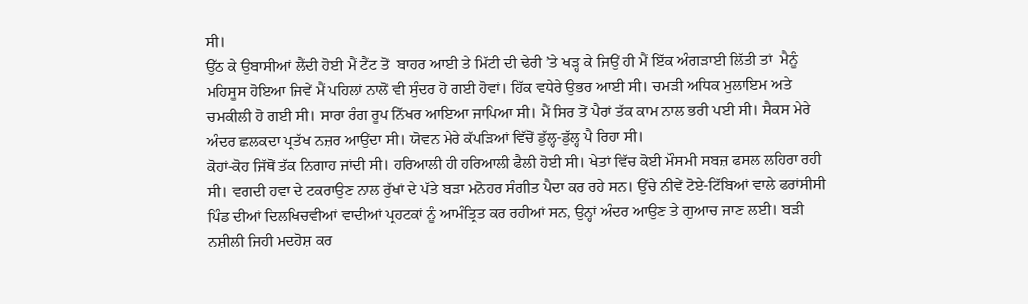ਸੀ।
ਉੱਠ ਕੇ ਉਬਾਸੀਆਂ ਲੈਂਦੀ ਹੋਈ ਮੈਂ ਟੈਂਟ ਤੋਂ  ਬਾਹਰ ਆਈ ਤੇ ਮਿੱਟੀ ਦੀ ਢੇਰੀ ’ਤੇ ਖੜ੍ਹ ਕੇ ਜਿਉਂ ਹੀ ਮੈਂ ਇੱਕ ਅੰਗੜਾਈ ਲਿੱਤੀ ਤਾਂ  ਮੈਨੂੰ ਮਹਿਸੂਸ ਹੋਇਆ ਜਿਵੇਂ ਮੈਂ ਪਹਿਲਾਂ ਨਾਲੋਂ ਵੀ ਸੁੰਦਰ ਹੋ ਗਈ ਹੋਵਾਂ। ਹਿੱਕ ਵਧੇਰੇ ਉਭਰ ਆਈ ਸੀ। ਚਮੜੀ ਅਧਿਕ ਮੁਲਾਇਮ ਅਤੇ ਚਮਕੀਲੀ ਹੋ ਗਈ ਸੀ। ਸਾਰਾ ਰੰਗ ਰੂਪ ਨਿੱਖਰ ਆਇਆ ਜਾਪਿਆ ਸੀ। ਮੈਂ ਸਿਰ ਤੋਂ ਪੈਰਾਂ ਤੱਕ ਕਾਮ ਨਾਲ ਭਰੀ ਪਈ ਸੀ। ਸੈਕਸ ਮੇਰੇ ਅੰਦਰ ਛਲਕਦਾ ਪ੍ਰਤੱਖ ਨਜ਼ਰ ਆਉਂਦਾ ਸੀ। ਯੋਵਨ ਮੇਰੇ ਕੱਪੜਿਆਂ ਵਿੱਚੋਂ ਡੁੱਲ੍ਹ-ਡੁੱਲ੍ਹ ਪੈ ਰਿਹਾ ਸੀ।
ਕੋਹਾਂ-ਕੋਹ ਜਿੱਥੋਂ ਤੱਕ ਨਿਗਾਹ ਜਾਂਦੀ ਸੀ। ਹਰਿਆਲੀ ਹੀ ਹਰਿਆਲੀ ਫੈਲੀ ਹੋਈ ਸੀ। ਖੇਤਾਂ ਵਿੱਚ ਕੋਈ ਮੌਸਮੀ ਸਬਜ਼ ਫਸਲ ਲਹਿਰਾ ਰਹੀ ਸੀ। ਵਗਦੀ ਹਵਾ ਦੇ ਟਕਰਾਉਣ ਨਾਲ ਰੁੱਖਾਂ ਦੇ ਪੱਤੇ ਬੜਾ ਮਨੋਹਰ ਸੰਗੀਤ ਪੈਦਾ ਕਰ ਰਹੇ ਸਨ। ਉੱਚੇ ਨੀਵੇਂ ਟੋਏ-ਟਿੱਬਿਆਂ ਵਾਲੇ ਫਰਾਂਸੀਸੀ ਪਿੰਡ ਦੀਆਂ ਦਿਲਖਿਚਵੀਆਂ ਵਾਦੀਆਂ ਪ੍ਰਹਟਕਾਂ ਨੂੰ ਆਮੰਤ੍ਰਿਤ ਕਰ ਰਹੀਆਂ ਸਨ, ਉਨ੍ਹਾਂ ਅੰਦਰ ਆਉਣ ਤੇ ਗੁਆਚ ਜਾਣ ਲਈ। ਬੜੀ ਨਸ਼ੀਲੀ ਜਿਹੀ ਮਦਹੋਸ਼ ਕਰ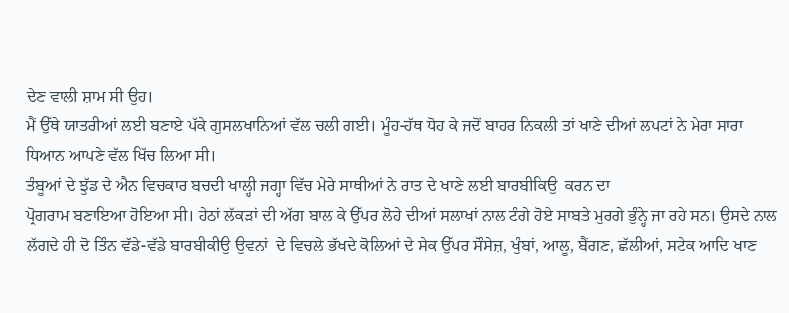ਦੇਣ ਵਾਲੀ ਸ਼ਾਮ ਸੀ ਉਹ।
ਮੈਂ ਉੱਥੇ ਯਾਤਰੀਆਂ ਲਈ ਬਣਾਏ ਪੱਕੇ ਗੁਸਲਖਾਨਿਆਂ ਵੱਲ ਚਲੀ ਗਈ। ਮੂੰਹ-ਹੱਥ ਧੋਹ ਕੇ ਜਦੋਂ ਬਾਹਰ ਨਿਕਲੀ ਤਾਂ ਖਾਣੇ ਦੀਆਂ ਲਪਟਾਂ ਨੇ ਮੇਰਾ ਸਾਰਾ ਧਿਆਨ ਆਪਣੇ ਵੱਲ ਖਿੱਚ ਲਿਆ ਸੀ।
ਤੰਬੂਆਂ ਦੇ ਝੁੱਡ ਦੇ ਐਨ ਵਿਚਕਾਰ ਬਚਦੀ ਖਾਲ੍ਹੀ ਜਗ੍ਹਾ ਵਿੱਚ ਮੇਰੇ ਸਾਥੀਆਂ ਨੇ ਰਾਤ ਦੇ ਖਾਣੇ ਲਈ ਬਾਰਬੀਕਿਉ  ਕਰਨ ਦਾ
ਪ੍ਰੋਗਰਾਮ ਬਣਾਇਆ ਹੋਇਆ ਸੀ। ਹੇਠਾਂ ਲੱਕੜਾਂ ਦੀ ਅੱਗ ਬਾਲ ਕੇ ਉੱਪਰ ਲੋਹੇ ਦੀਆਂ ਸਲਾਖਾਂ ਨਾਲ ਟੰਗੇ ਹੋਏ ਸਾਬਤੇ ਮੁਰਗੇ ਭੁੰਨ੍ਹੇ ਜਾ ਰਹੇ ਸਨ। ਉਸਦੇ ਨਾਲ ਲੱਗਦੇ ਹੀ ਦੋ ਤਿੰਨ ਵੱਡੇ-ਵੱਡੇ ਬਾਰਬੀਕੀਉ ਉਵਨਾਂ  ਦੇ ਵਿਚਲੇ ਭੱਖਦੇ ਕੋਲਿਆਂ ਦੇ ਸੇਕ ਉੱਪਰ ਸੌਸੇਜ਼, ਖੁੰਬਾਂ, ਆਲੂ, ਬੈਂਗਣ, ਛੱਲੀਆਂ, ਸਟੇਕ ਆਦਿ ਖਾਣ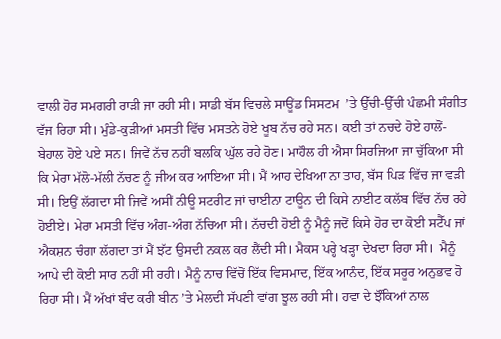ਵਾਲੀ ਹੋਰ ਸਮਗਰੀ ਰਾੜੀ ਜਾ ਰਹੀ ਸੀ। ਸਾਡੀ ਬੱਸ ਵਿਚਲੇ ਸਾਊਂਡ ਸਿਸਟਮ  ’ਤੇ ਉੱਚੀ-ਉੱਚੀ ਪੰਛਮੀ ਸੰਗੀਤ ਵੱਜ ਰਿਹਾ ਸੀ। ਮੁੰਡੇ-ਕੁੜੀਆਂ ਮਸਤੀ ਵਿੱਚ ਮਸਤਨੇ ਹੋਏ ਖੂਬ ਨੱਚ ਰਹੇ ਸਨ। ਕਈ ਤਾਂ ਨਚਦੇ ਹੋਏ ਹਾਲੋਂ-ਬੇਹਾਲ ਹੋਏ ਪਏ ਸਨ। ਜਿਵੇਂ ਨੱਚ ਨਹੀਂ ਬਲਕਿ ਘੁੱਲ ਰਹੇ ਹੋਣ। ਮਾਹੌਲ ਹੀ ਐਸਾ ਸਿਰਜਿਆ ਜਾ ਚੁੱਕਿਆ ਸੀ ਕਿ ਮੇਰਾ ਮੱਲੋ-ਮੱਲੀ ਨੱਚਣ ਨੂੰ ਜੀਅ ਕਰ ਆਇਆ ਸੀ। ਮੈਂ ਆਹ ਦੇਖਿਆ ਨਾ ਤਾਹ, ਬੱਸ ਪਿੜ ਵਿੱਚ ਜਾ ਵੜੀ ਸੀ। ਇਉਂ ਲੱਗਦਾ ਸੀ ਜਿਵੇਂ ਅਸੀਂ ਨੀਊ ਸਟਰੀਟ ਜਾਂ ਚਾਈਨਾ ਟਾਊਨ ਦੀ ਕਿਸੇ ਨਾਈਟ ਕਲੱਬ ਵਿੱਚ ਨੱਚ ਰਹੇ ਹੋਈਏ। ਮੇਰਾ ਮਸਤੀ ਵਿੱਚ ਅੰਗ-ਅੰਗ ਨੱਚਿਆ ਸੀ। ਨੱਚਦੀ ਹੋਈ ਨੂੰ ਮੈਨੂੰ ਜਦੋਂ ਕਿਸੇ ਹੋਰ ਦਾ ਕੋਈ ਸਟੈੱਪ ਜਾਂ ਐਕਸ਼ਨ ਚੰਗਾ ਲੱਗਦਾ ਤਾਂ ਮੈਂ ਝੱਟ ਉਸਦੀ ਨਕਲ ਕਰ ਲੈਂਦੀ ਸੀ। ਮੈਕਸ ਪਰ੍ਹੇ ਖੜ੍ਹਾ ਦੇਖਦਾ ਰਿਹਾ ਸੀ।  ਮੈਨੂੰ ਆਪੇ ਦੀ ਕੋਈ ਸਾਰ ਨਹੀਂ ਸੀ ਰਹੀ। ਮੈਨੂੰ ਨਾਚ ਵਿੱਚੋਂ ਇੱਕ ਵਿਸਮਾਦ, ਇੱਕ ਆਨੰਦ, ਇੱਕ ਸਰੂਰ ਅਨੁਭਵ ਹੋ ਰਿਹਾ ਸੀ। ਮੈਂ ਅੱਖਾਂ ਬੰਦ ਕਰੀ ਬੀਨ ’ਤੇ ਮੇਲਦੀ ਸੱਪਣੀ ਵਾਂਗ ਝੂਲ ਰਹੀ ਸੀ। ਹਵਾ ਦੇ ਝੌਂਕਿਆਂ ਨਾਲ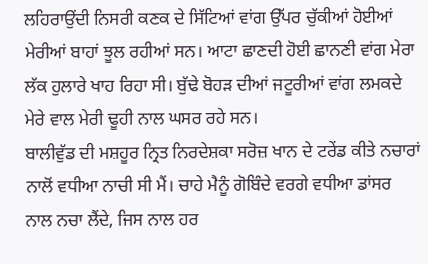ਲਹਿਰਾਉਂਦੀ ਨਿਸਰੀ ਕਣਕ ਦੇ ਸਿੱਟਿਆਂ ਵਾਂਗ ਉੱਪਰ ਚੁੱਕੀਆਂ ਹੋਈਆਂ ਮੇਰੀਆਂ ਬਾਹਾਂ ਝੂਲ ਰਹੀਆਂ ਸਨ। ਆਟਾ ਛਾਣਦੀ ਹੋਈ ਛਾਨਣੀ ਵਾਂਗ ਮੇਰਾ ਲੱਕ ਹੁਲਾਰੇ ਖਾਹ ਰਿਹਾ ਸੀ। ਬੁੱਢੇ ਬੋਹੜ ਦੀਆਂ ਜਟੂਰੀਆਂ ਵਾਂਗ ਲਮਕਦੇ ਮੇਰੇ ਵਾਲ ਮੇਰੀ ਢੂਹੀ ਨਾਲ ਘਸਰ ਰਹੇ ਸਨ।
ਬਾਲੀਵੁੱਡ ਦੀ ਮਸ਼ਹੂਰ ਨ੍ਰਿਤ ਨਿਰਦੇਸ਼ਕਾ ਸਰੋਜ਼ ਖਾਨ ਦੇ ਟਰੇਂਡ ਕੀਤੇ ਨਚਾਰਾਂ ਨਾਲੋਂ ਵਧੀਆ ਨਾਚੀ ਸੀ ਮੈਂ। ਚਾਹੇ ਮੈਨੂੰ ਗੋਬਿੰਦੇ ਵਰਗੇ ਵਧੀਆ ਡਾਂਸਰ ਨਾਲ ਨਚਾ ਲੈਂਦੇ, ਜਿਸ ਨਾਲ ਹਰ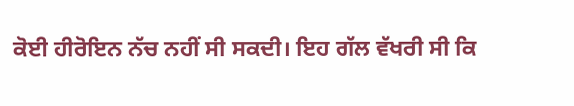ਕੋਈ ਹੀਰੋਇਨ ਨੱਚ ਨਹੀਂ ਸੀ ਸਕਦੀ। ਇਹ ਗੱਲ ਵੱਖਰੀ ਸੀ ਕਿ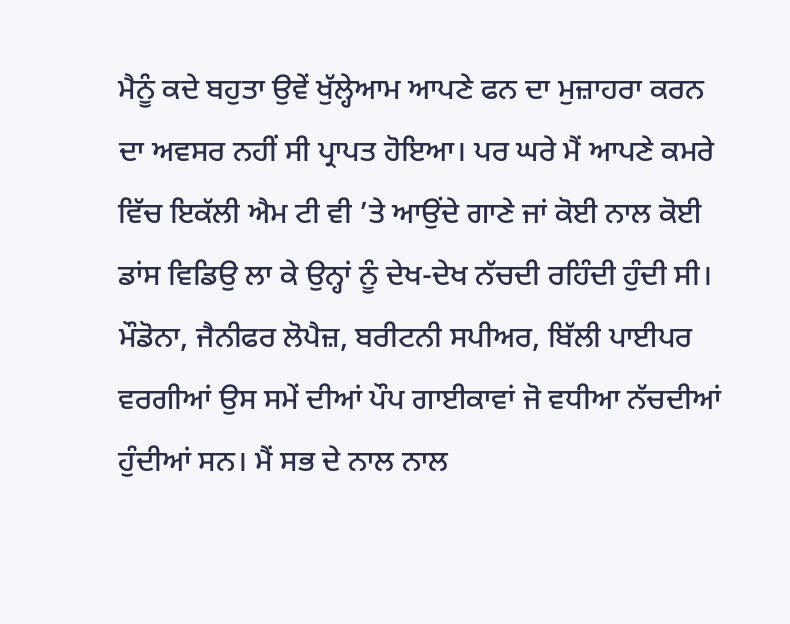ਮੈਨੂੰ ਕਦੇ ਬਹੁਤਾ ਉਵੇਂ ਖੁੱਲ੍ਹੇਆਮ ਆਪਣੇ ਫਨ ਦਾ ਮੁਜ਼ਾਹਰਾ ਕਰਨ ਦਾ ਅਵਸਰ ਨਹੀਂ ਸੀ ਪ੍ਰਾਪਤ ਹੋਇਆ। ਪਰ ਘਰੇ ਮੈਂ ਆਪਣੇ ਕਮਰੇ ਵਿੱਚ ਇਕੱਲੀ ਐਮ ਟੀ ਵੀ ’ਤੇ ਆਉਂਦੇ ਗਾਣੇ ਜਾਂ ਕੋਈ ਨਾਲ ਕੋਈ ਡਾਂਸ ਵਿਡਿਉ ਲਾ ਕੇ ਉਨ੍ਹਾਂ ਨੂੰ ਦੇਖ-ਦੇਖ ਨੱਚਦੀ ਰਹਿੰਦੀ ਹੁੰਦੀ ਸੀ। ਮੌਡੋਨਾ, ਜੈਨੀਫਰ ਲੋਪੈਜ਼, ਬਰੀਟਨੀ ਸਪੀਅਰ, ਬਿੱਲੀ ਪਾਈਪਰ ਵਰਗੀਆਂ ਉਸ ਸਮੇਂ ਦੀਆਂ ਪੌਪ ਗਾਈਕਾਵਾਂ ਜੋ ਵਧੀਆ ਨੱਚਦੀਆਂ ਹੁੰਦੀਆਂ ਸਨ। ਮੈਂ ਸਭ ਦੇ ਨਾਲ ਨਾਲ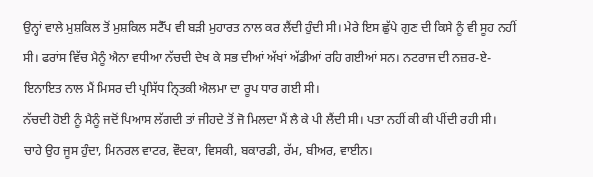ਉਨ੍ਹਾਂ ਵਾਲੇ ਮੁਸ਼ਕਿਲ ਤੋਂ ਮੁਸ਼ਕਿਲ ਸਟੈੱਪ ਵੀ ਬੜੀ ਮੁਹਾਰਤ ਨਾਲ ਕਰ ਲੈਂਦੀ ਹੁੰਦੀ ਸੀ। ਮੇਰੇ ਇਸ ਛੁੱਪੇ ਗੁਣ ਦੀ ਕਿਸੇ ਨੂੰ ਵੀ ਸੂਹ ਨਹੀਂ ਸੀ। ਫਰਾਂਸ ਵਿੱਚ ਮੈਨੂੰ ਐਨਾ ਵਧੀਆ ਨੱਚਦੀ ਦੇਖ ਕੇ ਸਭ ਦੀਆਂ ਅੱਖਾਂ ਅੱਡੀਆਂ ਰਹਿ ਗਈਆਂ ਸਨ। ਨਟਰਾਜ ਦੀ ਨਜ਼ਰ-ਏ-ਇਨਾਇਤ ਨਾਲ ਮੈਂ ਮਿਸਰ ਦੀ ਪ੍ਰਸਿੱਧ ਨ੍ਰਿਤਕੀ ਐਲਮਾ ਦਾ ਰੂਪ ਧਾਰ ਗਈ ਸੀ।
ਨੱਚਦੀ ਹੋਈ ਨੂੰ ਮੈਨੂੰ ਜਦੋਂ ਪਿਆਸ ਲੱਗਦੀ ਤਾਂ ਜੀਹਦੇ ਤੋਂ ਜੋ ਮਿਲਦਾ ਮੈਂ ਲੈ ਕੇ ਪੀ ਲੈਂਦੀ ਸੀ। ਪਤਾ ਨਹੀਂ ਕੀ ਕੀ ਪੀਂਦੀ ਰਹੀ ਸੀ। ਚਾਹੇ ਉਹ ਜੂਸ ਹੁੰਦਾ, ਮਿਨਰਲ ਵਾਟਰ, ਵੌਦਕਾ, ਵਿਸਕੀ, ਬਕਾਰਡੀ, ਰੱਮ, ਬੀਅਰ, ਵਾਈਨ।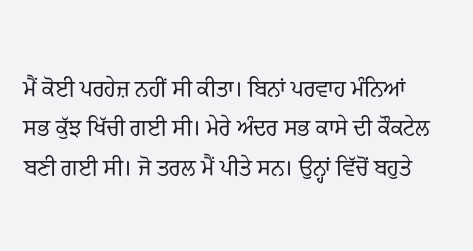ਮੈਂ ਕੋਈ ਪਰਹੇਜ਼ ਨਹੀਂ ਸੀ ਕੀਤਾ। ਬਿਨਾਂ ਪਰਵਾਹ ਮੰਨਿਆਂ ਸਭ ਕੁੱਝ ਖਿੱਚੀ ਗਈ ਸੀ। ਮੇਰੇ ਅੰਦਰ ਸਭ ਕਾਸੇ ਦੀ ਕੌਕਟੇਲ ਬਣੀ ਗਈ ਸੀ। ਜੋ ਤਰਲ ਮੈਂ ਪੀਤੇ ਸਨ। ਉਨ੍ਹਾਂ ਵਿੱਚੋਂ ਬਹੁਤੇ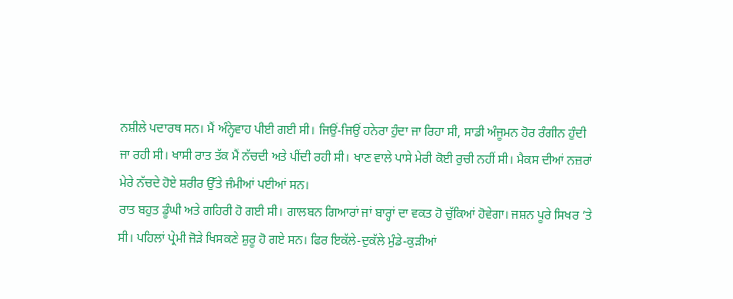ਨਸ਼ੀਲੇ ਪਦਾਰਥ ਸਨ। ਮੈਂ ਅੰਨ੍ਹੇਵਾਹ ਪੀਈ ਗਈ ਸੀ। ਜਿਉਂ-ਜਿਉਂ ਹਨੇਰਾ ਹੁੰਦਾ ਜਾ ਰਿਹਾ ਸੀ, ਸਾਡੀ ਅੰਜੂਮਨ ਹੋਰ ਰੰਗੀਨ ਹੁੰਦੀ ਜਾ ਰਹੀ ਸੀ। ਖਾਸੀ ਰਾਤ ਤੱਕ ਮੈਂ ਨੱਚਦੀ ਅਤੇ ਪੀਂਦੀ ਰਹੀ ਸੀ। ਖਾਣ ਵਾਲੇ ਪਾਸੇ ਮੇਰੀ ਕੋਈ ਰੁਚੀ ਨਹੀਂ ਸੀ। ਮੈਕਸ ਦੀਆਂ ਨਜ਼ਰਾਂ ਮੇਰੇ ਨੱਚਦੇ ਹੋਏ ਸ਼ਰੀਰ ਉੱਤੇ ਜੰਮੀਆਂ ਪਈਆਂ ਸਨ।
ਰਾਤ ਬਹੁਤ ਡੂੰਘੀ ਅਤੇ ਗਹਿਰੀ ਹੋ ਗਈ ਸੀ। ਗਾਲਬਨ ਗਿਆਰਾਂ ਜਾਂ ਬਾਰ੍ਹਾਂ ਦਾ ਵਕਤ ਹੋ ਚੁੱਕਿਆਂ ਹੋਵੇਗਾ। ਜਸ਼ਨ ਪੂਰੇ ਸਿਖਰ ’ਤੇ ਸੀ। ਪਹਿਲਾਂ ਪ੍ਰੇਮੀ ਜੋੜੇ ਖਿਸਕਣੇ ਸ਼ੁਰੂ ਹੋ ਗਏ ਸਨ। ਫਿਰ ਇਕੱਲੇ-ਦੁਕੱਲੇ ਮੁੰਡੇ-ਕੁੜੀਆਂ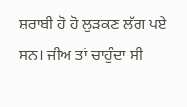ਸ਼ਰਾਬੀ ਹੋ ਹੋ ਲੁੜਕਣ ਲੱਗ ਪਏ ਸਨ। ਜੀਅ ਤਾਂ ਚਾਹੁੰਦਾ ਸੀ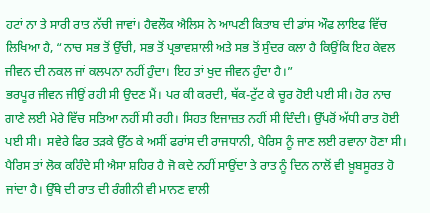ਹਟਾਂ ਨਾ ਤੇ ਸਾਰੀ ਰਾਤ ਨੱਚੀ ਜਾਵਾਂ। ਹੈਵਲੌਕ ਐਲਿਸ ਨੇ ਆਪਣੀ ਕਿਤਾਬ ਦੀ ਡਾਂਸ ਔਫ ਲਾਇਫ ਵਿੱਚ ਲਿਖਿਆ ਹੈ, “ਨਾਚ ਸਭ ਤੋਂ ਉੱਚੀ, ਸਭ ਤੋਂ ਪ੍ਰਭਾਵਸ਼ਾਲੀ ਅਤੇ ਸਭ ਤੋਂ ਸੁੰਦਰ ਕਲਾ ਹੈ ਕਿਉਂਕਿ ਇਹ ਕੇਵਲ ਜੀਵਨ ਦੀ ਨਕਲ ਜਾਂ ਕਲਪਨਾ ਨਹੀਂ ਹੁੰਦਾ। ਇਹ ਤਾਂ ਖੁਦ ਜੀਵਨ ਹੁੰਦਾ ਹੈ।”
ਭਰਪੂਰ ਜੀਵਨ ਜੀਉਂ ਰਹੀ ਸੀ ਉਦਣ ਮੈਂ। ਪਰ ਕੀ ਕਰਦੀ, ਥੱਕ-ਟੁੱਟ ਕੇ ਚੂਰ ਹੋਈ ਪਈ ਸੀ। ਹੋਰ ਨਾਚ ਗਾਣੇ ਲਈ ਮੇਰੇ ਵਿੱਚ ਸਤਿਆ ਨਹੀਂ ਸੀ ਰਹੀ। ਸਿਹਤ ਇਜਾਜ਼ਤ ਨਹੀਂ ਸੀ ਦਿੰਦੀ। ਉੱਪਰੋਂ ਅੱਧੀ ਰਾਤ ਹੋਈ ਪਈ ਸੀ।  ਸਵੇਰੇ ਫਿਰ ਤੜਕੇ ਉੱਠ ਕੇ ਅਸੀਂ ਫਰਾਂਸ ਦੀ ਰਾਜਧਾਨੀ, ਪੈਰਿਸ ਨੂੰ ਜਾਣ ਲਈ ਰਵਾਨਾ ਹੋਣਾ ਸੀ। ਪੈਰਿਸ ਤਾਂ ਲੋਕ ਕਹਿੰਦੇ ਸੀ ਐਸਾ ਸ਼ਹਿਰ ਹੈ ਜੋ ਕਦੇ ਨਹੀਂ ਸਾਉਂਦਾ ਤੇ ਰਾਤ ਨੂੰ ਦਿਨ ਨਾਲੋਂ ਵੀ ਖ਼ੂਬਸੂਰਤ ਹੋ ਜਾਂਦਾ ਹੈ। ਉੱਥੇ ਦੀ ਰਾਤ ਦੀ ਰੰਗੀਨੀ ਵੀ ਮਾਨਣ ਵਾਲੀ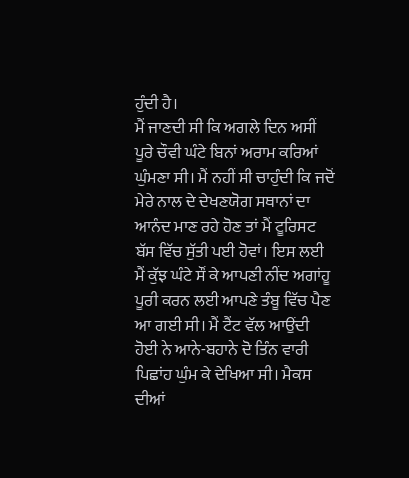ਹੁੰਦੀ ਹੈ।
ਮੈਂ ਜਾਣਦੀ ਸੀ ਕਿ ਅਗਲੇ ਦਿਨ ਅਸੀਂ ਪੂਰੇ ਚੌਵੀ ਘੰਟੇ ਬਿਨਾਂ ਅਰਾਮ ਕਰਿਆਂ ਘੁੰਮਣਾ ਸੀ। ਮੈਂ ਨਹੀਂ ਸੀ ਚਾਹੁੰਦੀ ਕਿ ਜਦੋਂ ਮੇਰੇ ਨਾਲ ਦੇ ਦੇਖਣਯੋਗ ਸਥਾਨਾਂ ਦਾ ਆਨੰਦ ਮਾਣ ਰਹੇ ਹੋਣ ਤਾਂ ਮੈਂ ਟੂਰਿਸਟ ਬੱਸ ਵਿੱਚ ਸੁੱਤੀ ਪਈ ਹੋਵਾਂ। ਇਸ ਲਈ ਮੈਂ ਕੁੱਝ ਘੰਟੇ ਸੌਂ ਕੇ ਆਪਣੀ ਨੀਂਦ ਅਗਾਂਹੂ ਪੂਰੀ ਕਰਨ ਲਈ ਆਪਣੇ ਤੰਬੂ ਵਿੱਚ ਪੈਣ ਆ ਗਈ ਸੀ। ਮੈਂ ਟੈਂਟ ਵੱਲ ਆਉਂਦੀ ਹੋਈ ਨੇ ਆਨੇ-ਬਹਾਨੇ ਦੋ ਤਿੰਨ ਵਾਰੀ ਪਿਛਾਂਹ ਘੁੰਮ ਕੇ ਦੇਖਿਆ ਸੀ। ਮੈਕਸ ਦੀਆਂ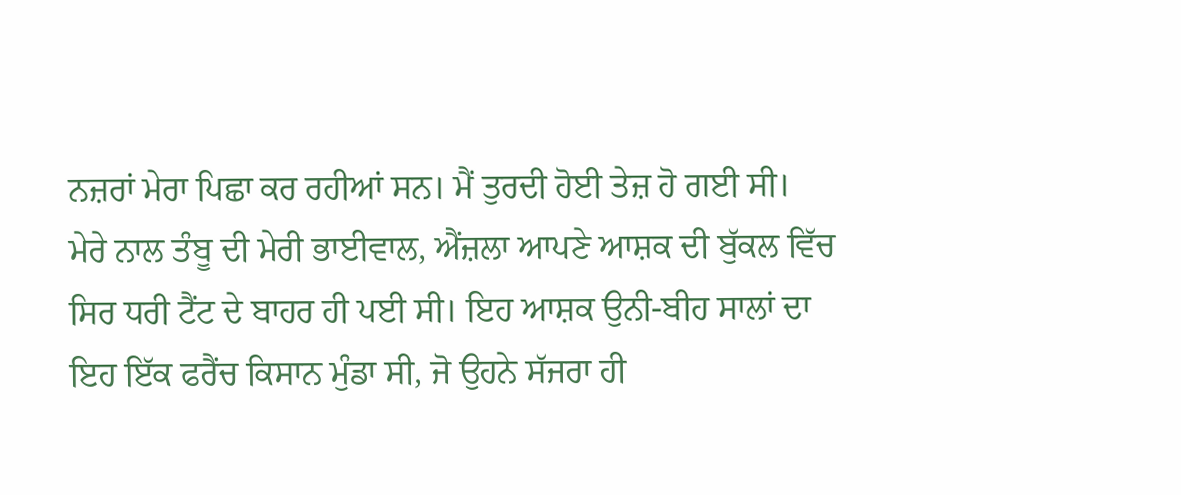ਨਜ਼ਰਾਂ ਮੇਰਾ ਪਿਛਾ ਕਰ ਰਹੀਆਂ ਸਨ। ਮੈਂ ਤੁਰਦੀ ਹੋਈ ਤੇਜ਼ ਹੋ ਗਈ ਸੀ।
ਮੇਰੇ ਨਾਲ ਤੰਬੂ ਦੀ ਮੇਰੀ ਭਾਈਵਾਲ, ਐਂਜ਼ਲਾ ਆਪਣੇ ਆਸ਼ਕ ਦੀ ਬੁੱਕਲ ਵਿੱਚ ਸਿਰ ਧਰੀ ਟੈਂਟ ਦੇ ਬਾਹਰ ਹੀ ਪਈ ਸੀ। ਇਹ ਆਸ਼ਕ ਉਨੀ-ਬੀਹ ਸਾਲਾਂ ਦਾ ਇਹ ਇੱਕ ਫਰੈਂਚ ਕਿਸਾਨ ਮੁੰਡਾ ਸੀ, ਜੋ ਉਹਨੇ ਸੱਜਰਾ ਹੀ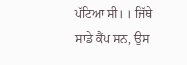ਪੱਟਿਆ ਸੀ। । ਜਿੱਥੇ ਸਾਡੇ ਕੈਂਪ ਸਨ, ਉਸ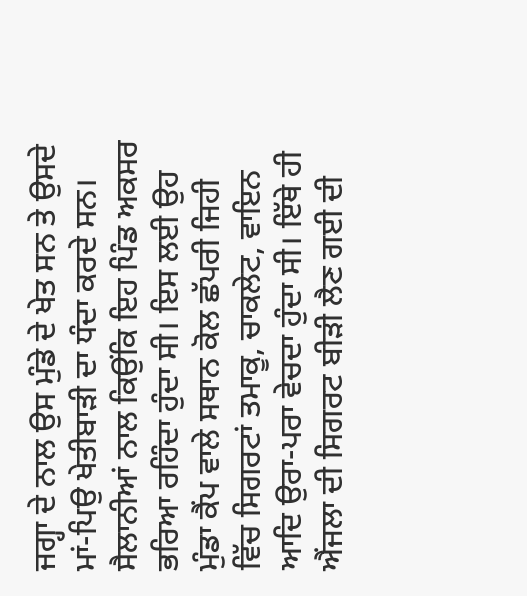ਜਗ੍ਹਾ ਦੇ ਨਾਲ ਉਸ ਮੁੰਡੇ ਦੇ ਖੇਤ ਸਨ ਤੇ ਉਸਦੇ ਮਾਂ-ਪਿਉ ਖੇਤੀਬਾੜੀ ਦਾ ਧੰਦਾ ਕਰਦੇ ਸਨ। ਸੈਲਾਨੀਆਂ ਨਾਲ ਕਿਉਂਕਿ ਇਹ ਪਿੰਡ ਅਕਸਰ ਭਰਿਆ ਰਹਿੰਦਾ ਹੁੰਦਾ ਸੀ। ਇਸ ਲਈ ਉਹ ਮੁੰਡਾ ਕੈਂਪ ਵਾਲੇ ਸਥਾਨ ਕੋਲ ਛੱਪਰੀ ਜਿਹੀ ਵਿੱਚ ਸਿਗਰਟਾਂ ਤਮਾਕੂ, ਚਾਕਲੇਟ, ਵਾਇਨ ਆਦਿ ਉਰਾ-ਪਰਾ ਵੇਚਦਾ ਹੁੰਦਾ ਸੀ। ਇੱਥੇ ਹੀ ਐਂਜਲਾ ਦੀ ਸਿਗਰਟ ਬੀੜੀ ਲੈਣ ਗਈ ਦੀ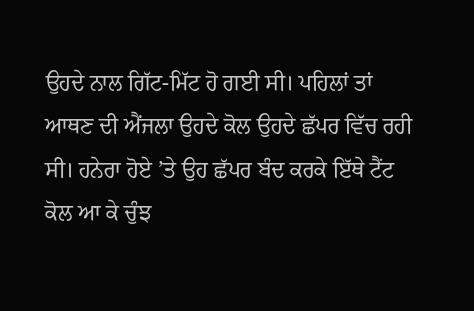ਉਹਦੇ ਨਾਲ ਗਿੱਟ-ਮਿੱਟ ਹੋ ਗਈ ਸੀ। ਪਹਿਲਾਂ ਤਾਂ ਆਥਣ ਦੀ ਐਂਜਲਾ ਉਹਦੇ ਕੋਲ ਉਹਦੇ ਛੱਪਰ ਵਿੱਚ ਰਹੀ ਸੀ। ਹਨੇਰਾ ਹੋਏ ’ਤੇ ਉਹ ਛੱਪਰ ਬੰਦ ਕਰਕੇ ਇੱਥੇ ਟੈਂਟ ਕੋਲ ਆ ਕੇ ਚੁੰਝ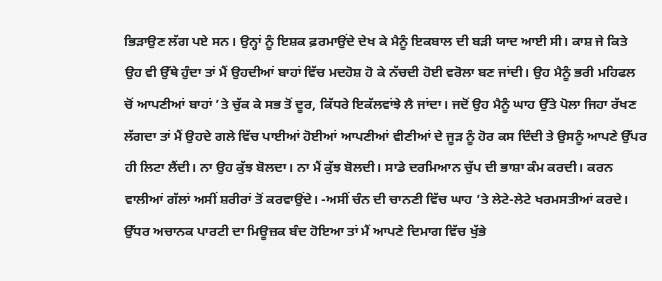ਭਿੜਾਉਣ ਲੱਗ ਪਏ ਸਨ। ਉਨ੍ਹਾਂ ਨੂੰ ਇਸ਼ਕ ਫ਼ਰਮਾਉਂਦੇ ਦੇਖ ਕੇ ਮੈਨੂੰ ਇਕਬਾਲ ਦੀ ਬੜੀ ਯਾਦ ਆਈ ਸੀ। ਕਾਸ਼ ਜੇ ਕਿਤੇ ਉਹ ਵੀ ਉੱਥੇ ਹੁੰਦਾ ਤਾਂ ਮੈਂ ਉਹਦੀਆਂ ਬਾਹਾਂ ਵਿੱਚ ਮਦਹੋਸ਼ ਹੋ ਕੇ ਨੱਚਦੀ ਹੋਈ ਵਰੋਲਾ ਬਣ ਜਾਂਦੀ। ਉਹ ਮੈਨੂੰ ਭਰੀ ਮਹਿਫਲ ਚੋਂ ਆਪਣੀਆਂ ਬਾਹਾਂ ’ਤੇ ਚੁੱਕ ਕੇ ਸਭ ਤੋਂ ਦੂਰ, ਕਿੱਧਰੇ ਇਕੱਲਵਾਂਝੇ ਲੈ ਜਾਂਦਾ। ਜਦੋਂ ਉਹ ਮੈਨੂੰ ਘਾਹ ਉੱਤੇ ਪੋਲਾ ਜਿਹਾ ਰੱਖਣ ਲੱਗਦਾ ਤਾਂ ਮੈਂ ਉਹਦੇ ਗਲੇ ਵਿੱਚ ਪਾਈਆਂ ਹੋਈਆਂ ਆਪਣੀਆਂ ਵੀਣੀਆਂ ਦੇ ਜੂੜ ਨੂੰ ਹੋਰ ਕਸ ਦਿੰਦੀ ਤੇ ਉਸਨੂੰ ਆਪਣੇ ਉੱਪਰ ਹੀ ਲਿਟਾ ਲੈਂਦੀ। ਨਾ ਉਹ ਕੁੱਝ ਬੋਲਦਾ। ਨਾ ਮੈਂ ਕੁੱਝ ਬੋਲਦੀ। ਸਾਡੇ ਦਰਮਿਆਨ ਚੁੱਪ ਦੀ ਭਾਸ਼ਾ ਕੰਮ ਕਰਦੀ। ਕਰਨ ਵਾਲੀਆਂ ਗੱਲਾਂ ਅਸੀਂ ਸ਼ਰੀਰਾਂ ਤੋਂ ਕਰਵਾਉਂਦੇ। -ਅਸੀਂ ਚੰਨ ਦੀ ਚਾਨਣੀ ਵਿੱਚ ਘਾਹ ’ਤੇ ਲੇਟੇ-ਲੇਟੇ ਖਰਮਸਤੀਆਂ ਕਰਦੇ।
ਉੱਧਰ ਅਚਾਨਕ ਪਾਰਟੀ ਦਾ ਮਿਊਜ਼ਕ ਬੰਦ ਹੋਇਆ ਤਾਂ ਮੈਂ ਆਪਣੇ ਦਿਮਾਗ ਵਿੱਚ ਖੁੱਭੇ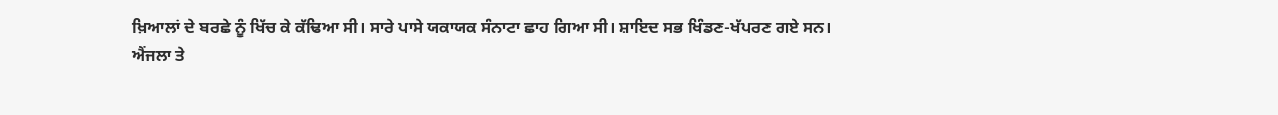ਖ਼ਿਆਲਾਂ ਦੇ ਬਰਛੇ ਨੂੰ ਖਿੱਚ ਕੇ ਕੱਢਿਆ ਸੀ। ਸਾਰੇ ਪਾਸੇ ਯਕਾਯਕ ਸੰਨਾਟਾ ਛਾਹ ਗਿਆ ਸੀ। ਸ਼ਾਇਦ ਸਭ ਖਿੰਡਣ-ਖੱਪਰਣ ਗਏ ਸਨ।
ਐਂਜਲਾ ਤੇ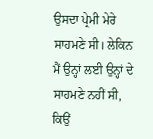ਉਸਦਾ ਪ੍ਰੇਮੀ ਮੇਰੇ ਸਾਹਮਣੇ ਸੀ। ਲੇਕਿਨ ਮੈਂ ਉਨ੍ਹਾਂ ਲਈ ਉਨ੍ਹਾਂ ਦੇ ਸਾਹਮਣੇ ਨਹੀਂ ਸੀ, ਕਿਉਂ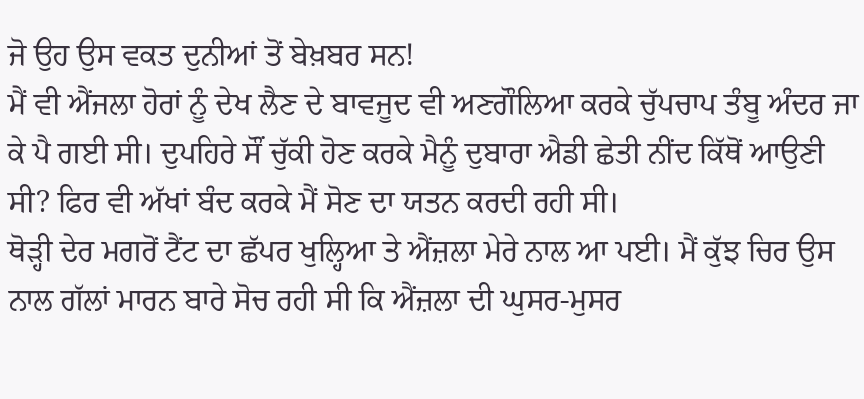ਜੋ ਉਹ ਉਸ ਵਕਤ ਦੁਨੀਆਂ ਤੋਂ ਬੇਖ਼ਬਰ ਸਨ!
ਮੈਂ ਵੀ ਐਂਜਲਾ ਹੋਰਾਂ ਨੂੰ ਦੇਖ ਲੈਣ ਦੇ ਬਾਵਜੂਦ ਵੀ ਅਣਗੌਲਿਆ ਕਰਕੇ ਚੁੱਪਚਾਪ ਤੰਬੂ ਅੰਦਰ ਜਾ ਕੇ ਪੈ ਗਈ ਸੀ। ਦੁਪਹਿਰੇ ਸੌਂ ਚੁੱਕੀ ਹੋਣ ਕਰਕੇ ਮੈਨੂੰ ਦੁਬਾਰਾ ਐਡੀ ਛੇਤੀ ਨੀਂਦ ਕਿੱਥੋਂ ਆਉਣੀ ਸੀ? ਫਿਰ ਵੀ ਅੱਖਾਂ ਬੰਦ ਕਰਕੇ ਮੈਂ ਸੋਣ ਦਾ ਯਤਨ ਕਰਦੀ ਰਹੀ ਸੀ।
ਥੋੜ੍ਹੀ ਦੇਰ ਮਗਰੋਂ ਟੈਂਟ ਦਾ ਛੱਪਰ ਖੁਲ੍ਹਿਆ ਤੇ ਐਂਜ਼ਲਾ ਮੇਰੇ ਨਾਲ ਆ ਪਈ। ਮੈਂ ਕੁੱਝ ਚਿਰ ਉਸ ਨਾਲ ਗੱਲਾਂ ਮਾਰਨ ਬਾਰੇ ਸੋਚ ਰਹੀ ਸੀ ਕਿ ਐਂਜ਼ਲਾ ਦੀ ਘੁਸਰ-ਮੁਸਰ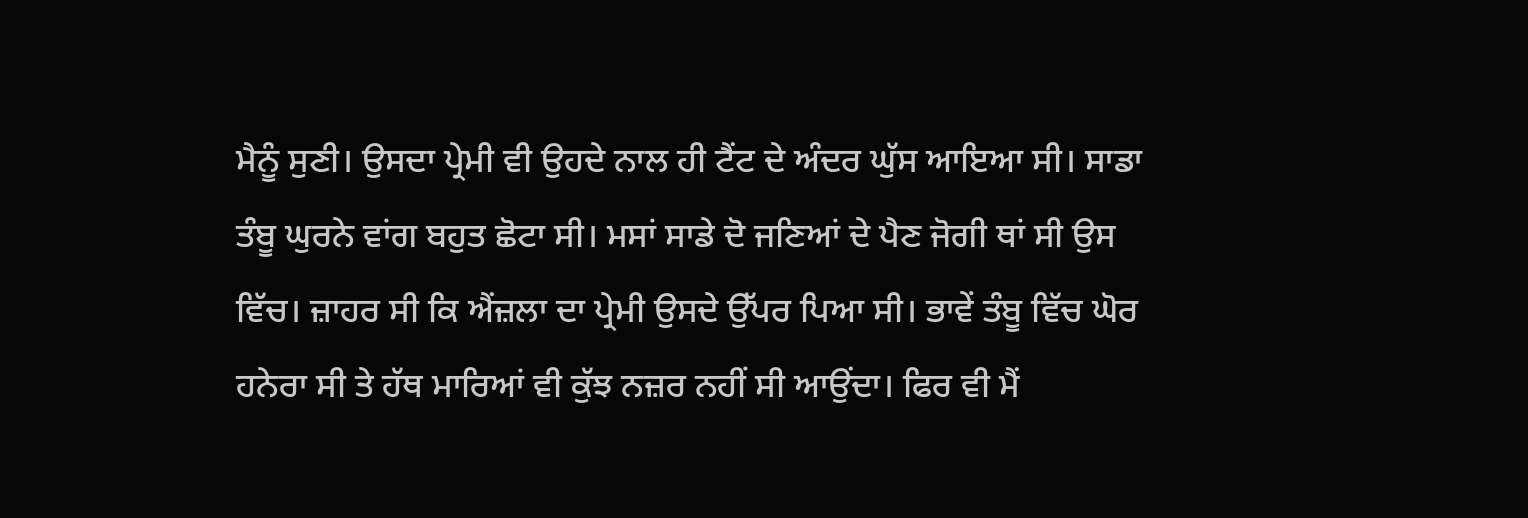ਮੈਨੂੰ ਸੁਣੀ। ਉਸਦਾ ਪ੍ਰੇਮੀ ਵੀ ਉਹਦੇ ਨਾਲ ਹੀ ਟੈਂਟ ਦੇ ਅੰਦਰ ਘੁੱਸ ਆਇਆ ਸੀ। ਸਾਡਾ ਤੰਬੂ ਘੁਰਨੇ ਵਾਂਗ ਬਹੁਤ ਛੋਟਾ ਸੀ। ਮਸਾਂ ਸਾਡੇ ਦੋ ਜਣਿਆਂ ਦੇ ਪੈਣ ਜੋਗੀ ਥਾਂ ਸੀ ਉਸ ਵਿੱਚ। ਜ਼ਾਹਰ ਸੀ ਕਿ ਐਂਜ਼ਲਾ ਦਾ ਪ੍ਰੇਮੀ ਉਸਦੇ ਉੱਪਰ ਪਿਆ ਸੀ। ਭਾਵੇਂ ਤੰਬੂ ਵਿੱਚ ਘੋਰ ਹਨੇਰਾ ਸੀ ਤੇ ਹੱਥ ਮਾਰਿਆਂ ਵੀ ਕੁੱਝ ਨਜ਼ਰ ਨਹੀਂ ਸੀ ਆਉਂਦਾ। ਫਿਰ ਵੀ ਮੈਂ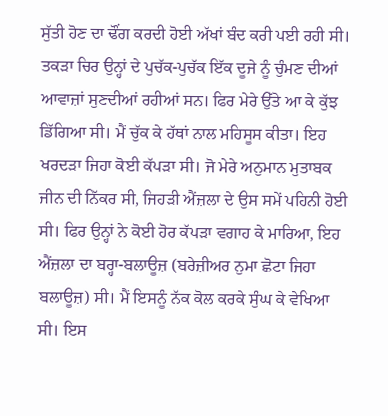ਸੁੱਤੀ ਹੋਣ ਦਾ ਢੌਂਗ ਕਰਦੀ ਹੋਈ ਅੱਖਾਂ ਬੰਦ ਕਰੀ ਪਈ ਰਹੀ ਸੀ।
ਤਕੜਾ ਚਿਰ ਉਨ੍ਹਾਂ ਦੇ ਪੁਚੱਕ-ਪੁਚੱਕ ਇੱਕ ਦੂਜੇ ਨੂੰ ਚੁੰਮਣ ਦੀਆਂ ਆਵਾਜ਼ਾਂ ਸੁਣਦੀਆਂ ਰਹੀਆਂ ਸਨ। ਫਿਰ ਮੇਰੇ ਉੱਤੇ ਆ ਕੇ ਕੁੱਝ ਡਿੱਗਿਆ ਸੀ। ਮੈਂ ਚੁੱਕ ਕੇ ਹੱਥਾਂ ਨਾਲ ਮਹਿਸੂਸ ਕੀਤਾ। ਇਹ ਖਰਦੜਾ ਜਿਹਾ ਕੋਈ ਕੱਪੜਾ ਸੀ। ਜੋ ਮੇਰੇ ਅਨੁਮਾਨ ਮੁਤਾਬਕ ਜੀਨ ਦੀ ਨਿੱਕਰ ਸੀ, ਜਿਹੜੀ ਐਂਜ਼ਲਾ ਦੇ ਉਸ ਸਮੇਂ ਪਹਿਨੀ ਹੋਈ ਸੀ। ਫਿਰ ਉਨ੍ਹਾਂ ਨੇ ਕੋਈ ਹੋਰ ਕੱਪੜਾ ਵਗਾਹ ਕੇ ਮਾਰਿਆ, ਇਹ ਐਂਜ਼ਲਾ ਦਾ ਬਰ੍ਹਾ-ਬਲਾਊਜ਼ (ਬਰੇਜ਼ੀਅਰ ਨੁਮਾ ਛੋਟਾ ਜਿਹਾ ਬਲਾਊਜ਼) ਸੀ। ਮੈਂ ਇਸਨੂੰ ਨੱਕ ਕੋਲ ਕਰਕੇ ਸੁੰਘ ਕੇ ਵੇਖਿਆ ਸੀ। ਇਸ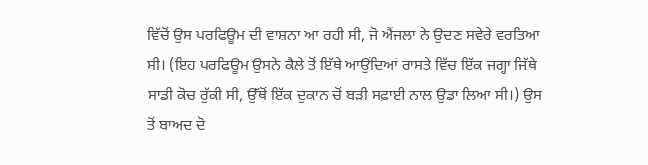ਵਿੱਚੋਂ ਉਸ ਪਰਫਿਊਮ ਦੀ ਵਾਸ਼ਨਾ ਆ ਰਹੀ ਸੀ, ਜੋ ਐਂਜਲਾ ਨੇ ਉਦਣ ਸਵੇਰੇ ਵਰਤਿਆ ਸੀ। (ਇਹ ਪਰਫਿਊਮ ਉਸਨੇ ਕੈਲੇ ਤੋਂ ਇੱਥੇ ਆਉਂਦਿਆਂ ਰਾਸਤੇ ਵਿੱਚ ਇੱਕ ਜਗ੍ਹਾ ਜਿੱਥੇ ਸਾਡੀ ਕੋਚ ਰੁੱਕੀ ਸੀ, ਉੱਥੋਂ ਇੱਕ ਦੁਕਾਨ ਚੋਂ ਬੜੀ ਸਫ਼ਾਈ ਨਾਲ ਉਡਾ ਲਿਆ ਸੀ।) ਉਸ ਤੋਂ ਬਾਅਦ ਦੋ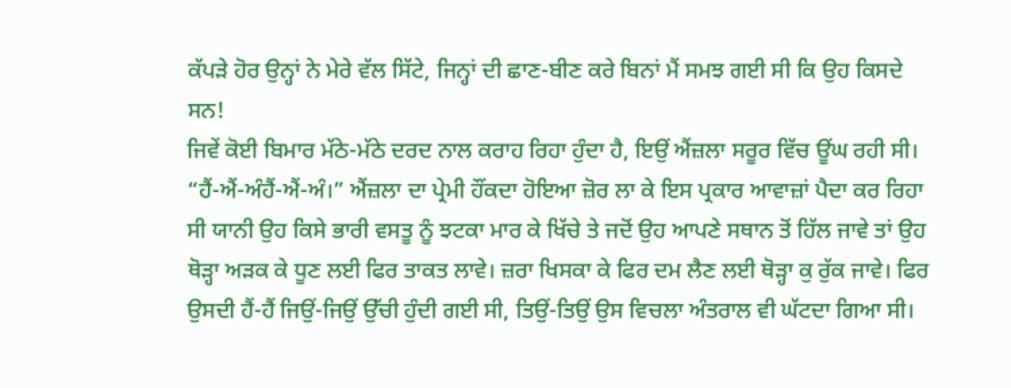ਕੱਪੜੇ ਹੋਰ ਉਨ੍ਹਾਂ ਨੇ ਮੇਰੇ ਵੱਲ ਸਿੱਟੇ, ਜਿਨ੍ਹਾਂ ਦੀ ਛਾਣ-ਬੀਣ ਕਰੇ ਬਿਨਾਂ ਮੈਂ ਸਮਝ ਗਈ ਸੀ ਕਿ ਉਹ ਕਿਸਦੇ ਸਨ!
ਜਿਵੇਂ ਕੋਈ ਬਿਮਾਰ ਮੱਠੇ-ਮੱਠੇ ਦਰਦ ਨਾਲ ਕਰਾਹ ਰਿਹਾ ਹੁੰਦਾ ਹੈ, ਇਉਂ ਐਂਜ਼ਲਾ ਸਰੂਰ ਵਿੱਚ ਊਂਘ ਰਹੀ ਸੀ। “ਹੈਂ-ਐਂ-ਅੰਹੈਂ-ਐਂ-ਅੰ।” ਐਂਜ਼ਲਾ ਦਾ ਪ੍ਰੇਮੀ ਹੌਂਕਦਾ ਹੋਇਆ ਜ਼ੋਰ ਲਾ ਕੇ ਇਸ ਪ੍ਰਕਾਰ ਆਵਾਜ਼ਾਂ ਪੈਦਾ ਕਰ ਰਿਹਾ ਸੀ ਯਾਨੀ ਉਹ ਕਿਸੇ ਭਾਰੀ ਵਸਤੂ ਨੂੰ ਝਟਕਾ ਮਾਰ ਕੇ ਖਿੱਚੇ ਤੇ ਜਦੋਂ ਉਹ ਆਪਣੇ ਸਥਾਨ ਤੋਂ ਹਿੱਲ ਜਾਵੇ ਤਾਂ ਉਹ ਥੋੜ੍ਹਾ ਅੜਕ ਕੇ ਧੂਣ ਲਈ ਫਿਰ ਤਾਕਤ ਲਾਵੇ। ਜ਼ਰਾ ਖਿਸਕਾ ਕੇ ਫਿਰ ਦਮ ਲੈਣ ਲਈ ਥੋੜ੍ਹਾ ਕੁ ਰੁੱਕ ਜਾਵੇ। ਫਿਰ ਉਸਦੀ ਹੈਂ-ਹੈਂ ਜਿਉਂ-ਜਿਉਂ ਉੱਚੀ ਹੁੰਦੀ ਗਈ ਸੀ, ਤਿਉਂ-ਤਿਉਂ ਉਸ ਵਿਚਲਾ ਅੰਤਰਾਲ ਵੀ ਘੱਟਦਾ ਗਿਆ ਸੀ।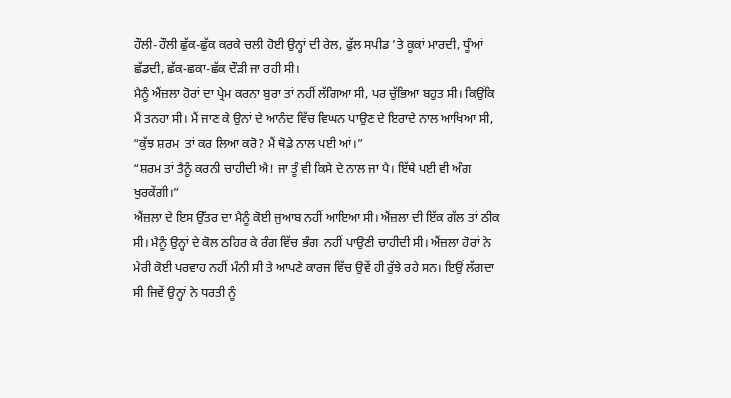ਹੌਲੀ-ਹੌਲੀ ਛੁੱਕ-ਛੁੱਕ ਕਰਕੇ ਚਲੀ ਹੋਈ ਉਨ੍ਹਾਂ ਦੀ ਰੇਲ, ਫੁੱਲ ਸਪੀਡ ’ਤੇ ਕੂਕਾਂ ਮਾਰਦੀ, ਧੂੰਆਂ ਛੱਡਦੀ, ਛੱਕ-ਛਕਾ-ਛੱਕ ਦੌੜੀ ਜਾ ਰਹੀ ਸੀ।
ਮੈਨੂੰ ਐਂਜ਼ਲਾ ਹੋਰਾਂ ਦਾ ਪ੍ਰੇਮ ਕਰਨਾ ਬੁਰਾ ਤਾਂ ਨਹੀਂ ਲੱਗਿਆ ਸੀ, ਪਰ ਚੁੱਭਿਆ ਬਹੁਤ ਸੀ। ਕਿਉਂਕਿ ਮੈਂ ਤਨਹਾ ਸੀ। ਮੈਂ ਜਾਣ ਕੇ ਉਨਾਂ ਦੇ ਆਨੰਦ ਵਿੱਚ ਵਿਘਨ ਪਾਉਣ ਦੇ ਇਰਾਦੇ ਨਾਲ ਆਖਿਆ ਸੀ, “ਕੁੱਝ ਸ਼ਰਮ  ਤਾਂ ਕਰ ਲਿਆ ਕਰੋ? ਮੈਂ ਥੋਡੇ ਨਾਲ ਪਈ ਆਂ।”
“ਸ਼ਰਮ ਤਾਂ ਤੈਨੂੰ ਕਰਨੀ ਚਾਹੀਦੀ ਐ! ਜਾ ਤੂੰ ਵੀ ਕਿਸੇ ਦੇ ਨਾਲ ਜਾ ਪੈ। ਇੱਥੇ ਪਈ ਵੀ ਅੰਗ ਖੁਰਕੇਂਗੀ।”
ਐਂਜ਼ਲਾ ਦੇ ਇਸ ਉੱਤਰ ਦਾ ਮੈਨੂੰ ਕੋਈ ਜੁਆਬ ਨਹੀਂ ਆਇਆ ਸੀ। ਐਂਜ਼ਲਾ ਦੀ ਇੱਕ ਗੱਲ ਤਾਂ ਠੀਕ ਸੀ। ਮੈਨੂੰ ਉਨ੍ਹਾਂ ਦੇ ਕੋਲ ਠਹਿਰ ਕੇ ਰੰਗ ਵਿੱਚ ਭੰਗ  ਨਹੀਂ ਪਾਉਣੀ ਚਾਹੀਦੀ ਸੀ। ਐਂਜ਼ਲਾ ਹੋਰਾਂ ਨੇ ਮੇਰੀ ਕੋਈ ਪਰਵਾਹ ਨਹੀਂ ਮੰਨੀ ਸੀ ਤੇ ਆਪਣੇ ਕਾਰਜ ਵਿੱਚ ਉਵੇਂ ਹੀ ਰੁੱਝੇ ਰਹੇ ਸਨ। ਇਉਂ ਲੱਗਦਾ ਸੀ ਜਿਵੇਂ ਉਨ੍ਹਾਂ ਨੇ ਧਰਤੀ ਨੂੰ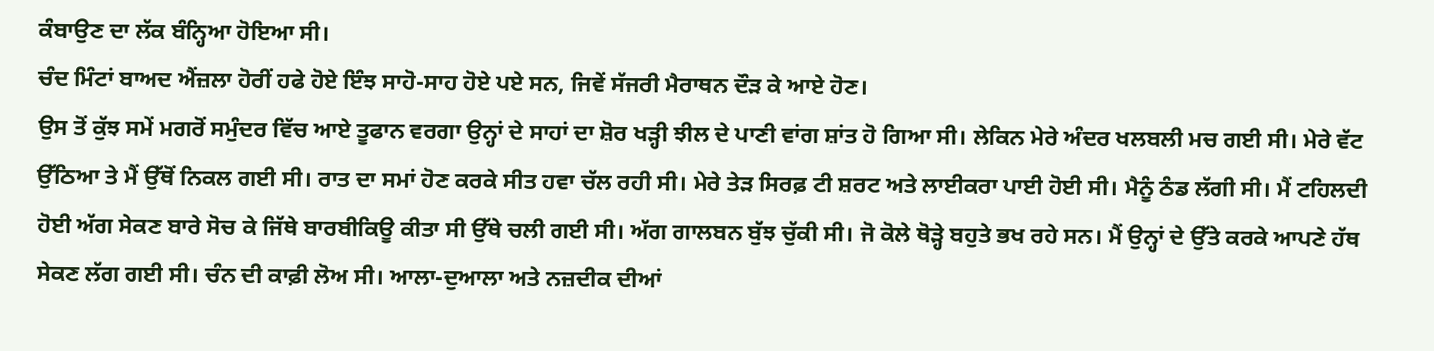ਕੰਬਾਉਣ ਦਾ ਲੱਕ ਬੰਨ੍ਹਿਆ ਹੋਇਆ ਸੀ।
ਚੰਦ ਮਿੰਟਾਂ ਬਾਅਦ ਐਂਜ਼ਲਾ ਹੋਰੀਂ ਹਫੇ ਹੋਏ ਇੰਝ ਸਾਹੋ-ਸਾਹ ਹੋਏ ਪਏ ਸਨ, ਜਿਵੇਂ ਸੱਜਰੀ ਮੈਰਾਥਨ ਦੌੜ ਕੇ ਆਏ ਹੋਣ।
ਉਸ ਤੋਂ ਕੁੱਝ ਸਮੇਂ ਮਗਰੋਂ ਸਮੁੰਦਰ ਵਿੱਚ ਆਏ ਤੂਫਾਨ ਵਰਗਾ ਉਨ੍ਹਾਂ ਦੇ ਸਾਹਾਂ ਦਾ ਸ਼ੋਰ ਖੜ੍ਹੀ ਝੀਲ ਦੇ ਪਾਣੀ ਵਾਂਗ ਸ਼ਾਂਤ ਹੋ ਗਿਆ ਸੀ। ਲੇਕਿਨ ਮੇਰੇ ਅੰਦਰ ਖਲਬਲੀ ਮਚ ਗਈ ਸੀ। ਮੇਰੇ ਵੱਟ ਉੱਠਿਆ ਤੇ ਮੈਂ ਉੱਥੋਂ ਨਿਕਲ ਗਈ ਸੀ। ਰਾਤ ਦਾ ਸਮਾਂ ਹੋਣ ਕਰਕੇ ਸੀਤ ਹਵਾ ਚੱਲ ਰਹੀ ਸੀ। ਮੇਰੇ ਤੇੜ ਸਿਰਫ਼ ਟੀ ਸ਼ਰਟ ਅਤੇ ਲਾਈਕਰਾ ਪਾਈ ਹੋਈ ਸੀ। ਮੈਨੂੰ ਠੰਡ ਲੱਗੀ ਸੀ। ਮੈਂ ਟਹਿਲਦੀ ਹੋਈ ਅੱਗ ਸੇਕਣ ਬਾਰੇ ਸੋਚ ਕੇ ਜਿੱਥੇ ਬਾਰਬੀਕਿਊ ਕੀਤਾ ਸੀ ਉੱਥੇ ਚਲੀ ਗਈ ਸੀ। ਅੱਗ ਗਾਲਬਨ ਬੁੱਝ ਚੁੱਕੀ ਸੀ। ਜੋ ਕੋਲੇ ਥੋੜ੍ਹੇ ਬਹੁਤੇ ਭਖ ਰਹੇ ਸਨ। ਮੈਂ ਉਨ੍ਹਾਂ ਦੇ ਉੱਤੇ ਕਰਕੇ ਆਪਣੇ ਹੱਥ ਸੇਕਣ ਲੱਗ ਗਈ ਸੀ। ਚੰਨ ਦੀ ਕਾਫ਼ੀ ਲੋਅ ਸੀ। ਆਲਾ-ਦੁਆਲਾ ਅਤੇ ਨਜ਼ਦੀਕ ਦੀਆਂ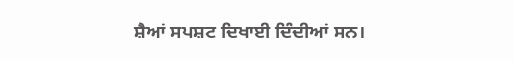ਸ਼ੈਆਂ ਸਪਸ਼ਟ ਦਿਖਾਈ ਦਿੰਦੀਆਂ ਸਨ।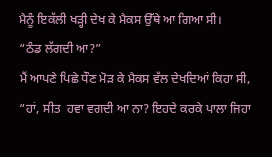ਮੈਨੂੰ ਇਕੱਲੀ ਖੜ੍ਹੀ ਦੇਖ ਕੇ ਮੈਕਸ ਉੱਥੇ ਆ ਗਿਆ ਸੀ।
“ਠੰਡ ਲੱਗਦੀ ਆ?”
ਮੈਂ ਆਪਣੇ ਪਿਛੇ ਧੌਣ ਮੋੜ ਕੇ ਮੈਕਸ ਵੱਲ ਦੇਖਦਿਆਂ ਕਿਹਾ ਸੀ, “ਹਾਂ, ਸੀਤ  ਹਵਾ ਵਗਦੀ ਆ ਨਾ? ਇਹਦੇ ਕਰਕੇ ਪਾਲਾ ਜਿਹਾ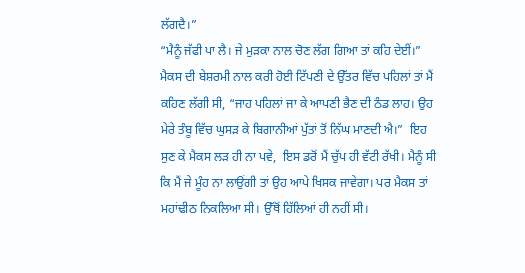ਲੱਗਦੈ।”
“ਮੈਨੂੰ ਜੱਫੀ ਪਾ ਲੈ। ਜੇ ਮੁੜਕਾ ਨਾਲ ਚੋਣ ਲੱਗ ਗਿਆ ਤਾਂ ਕਹਿ ਦੇਈਂ।”
ਮੈਕਸ ਦੀ ਬੇਸ਼ਰਮੀ ਨਾਲ ਕਰੀ ਹੋਈ ਟਿੱਪਣੀ ਦੇ ਉੱਤਰ ਵਿੱਚ ਪਹਿਲਾਂ ਤਾਂ ਮੈਂ ਕਹਿਣ ਲੱਗੀ ਸੀ, “ਜਾਹ ਪਹਿਲਾਂ ਜਾ ਕੇ ਆਪਣੀ ਭੈਣ ਦੀ ਠੰਡ ਲਾਹ। ਉਹ ਮੇਰੇ ਤੰਬੂ ਵਿੱਚ ਘੁਸੜ ਕੇ ਬਿਗਾਨੀਆਂ ਪੁੱਤਾਂ ਤੋਂ ਨਿੱਘ ਮਾਣਦੀ ਐ।”  ਇਹ ਸੁਣ ਕੇ ਮੈਕਸ ਲੜ ਹੀ ਨਾ ਪਵੇ,  ਇਸ ਡਰੋਂ ਮੈਂ ਚੁੱਪ ਹੀ ਵੱਟੀ ਰੱਖੀ। ਮੈਨੂੰ ਸੀ ਕਿ ਮੈਂ ਜੇ ਮੂੰਹ ਨਾ ਲਾਉਂਗੀ ਤਾਂ ਉਹ ਆਪੇ ਖਿਸਕ ਜਾਵੇਗਾ। ਪਰ ਮੈਕਸ ਤਾਂ ਮਹਾਂਢੀਠ ਨਿਕਲਿਆ ਸੀ। ਉੱਥੋਂ ਹਿੱਲਿਆਂ ਹੀ ਨਹੀਂ ਸੀ।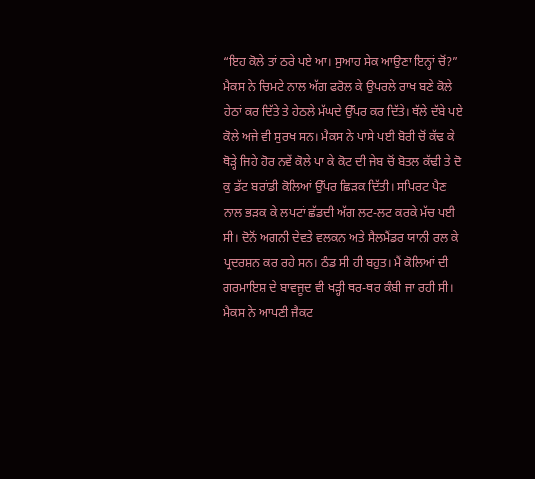“ਇਹ ਕੋਲੇ ਤਾਂ ਠਰੇ ਪਏ ਆ। ਸੁਆਹ ਸੇਕ ਆਉਣਾ ਇਨ੍ਹਾਂ ਚੋਂ?” ਮੈਕਸ ਨੇ ਚਿਮਟੇ ਨਾਲ ਅੱਗ ਫਰੋਲ ਕੇ ਉਪਰਲੇ ਰਾਖ ਬਣੇ ਕੋਲੇ ਹੇਠਾਂ ਕਰ ਦਿੱਤੇ ਤੇ ਹੇਠਲੇ ਮੱਘਦੇ ਉੱਪਰ ਕਰ ਦਿੱਤੇ। ਥੱਲੇ ਦੱਬੇ ਪਏ ਕੋਲੇ ਅਜੇ ਵੀ ਸੁਰਖ ਸਨ। ਮੈਕਸ ਨੇ ਪਾਸੇ ਪਈ ਬੋਰੀ ਚੋਂ ਕੱਢ ਕੇ  ਥੋੜ੍ਹੇ ਜਿਹੇ ਹੋਰ ਨਵੇਂ ਕੋਲੇ ਪਾ ਕੇ ਕੋਟ ਦੀ ਜੇਬ ਚੋਂ ਬੋਤਲ ਕੱਢੀ ਤੇ ਦੋ ਕੁ ਡੱਟ ਬਰਾਂਡੀ ਕੋਲਿਆਂ ਉੱਪਰ ਛਿੜਕ ਦਿੱਤੀ। ਸਪਿਰਟ ਪੈਣ ਨਾਲ ਭੜਕ ਕੇ ਲਪਟਾਂ ਛੱਡਦੀ ਅੱਗ ਲਟ-ਲਟ ਕਰਕੇ ਮੱਚ ਪਈ ਸੀ। ਦੋਨੋਂ ਅਗਨੀ ਦੇਵਤੇ ਵਲਕਨ ਅਤੇ ਸੈਲਮੈਂਡਰ ਯਾਨੀ ਰਲ ਕੇ ਪ੍ਰਦਰਸ਼ਨ ਕਰ ਰਹੇ ਸਨ। ਠੰਡ ਸੀ ਹੀ ਬਹੁਤ। ਮੈਂ ਕੋਲਿਆਂ ਦੀ ਗਰਮਾਇਸ਼ ਦੇ ਬਾਵਜੂਦ ਵੀ ਖੜ੍ਹੀ ਥਰ-ਥਰ ਕੰਬੀ ਜਾ ਰਹੀ ਸੀ। ਮੈਕਸ ਨੇ ਆਪਣੀ ਜੈਕਟ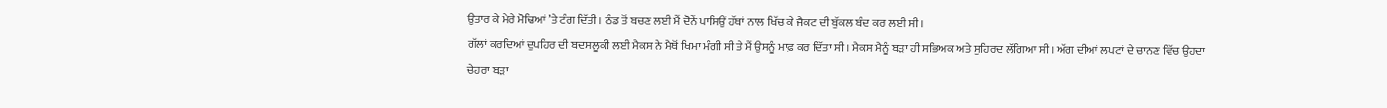ਉਤਾਰ ਕੇ ਮੇਰੇ ਮੋਢਿਆਂ ’ਤੇ ਟੰਗ ਦਿੱਤੀ। ਠੰਡ ਤੋਂ ਬਚਣ ਲਈ ਮੈਂ ਦੋਨੇਂ ਪਾਸਿਉਂ ਹੱਥਾਂ ਨਾਲ ਖਿੱਚ ਕੇ ਜੈਕਟ ਦੀ ਬੁੱਕਲ ਬੰਦ ਕਰ ਲਈ ਸੀ।
ਗੱਲਾਂ ਕਰਦਿਆਂ ਦੁਪਹਿਰ ਦੀ ਬਦਸਲੂਕੀ ਲਈ ਮੈਕਸ ਨੇ ਮੈਥੋਂ ਖਿਮਾ ਮੰਗੀ ਸੀ ਤੇ ਮੈਂ ਉਸਨੂੰ ਮਾਫ਼ ਕਰ ਦਿੱਤਾ ਸੀ। ਮੈਕਸ ਮੈਨੂੰ ਬੜਾ ਹੀ ਸਭਿਅਕ ਅਤੇ ਸੁਹਿਰਦ ਲੱਗਿਆ ਸੀ। ਅੱਗ ਦੀਆਂ ਲਪਟਾਂ ਦੇ ਚਾਨਣ ਵਿੱਚ ਉਹਦਾ ਚੇਹਰਾ ਬੜਾ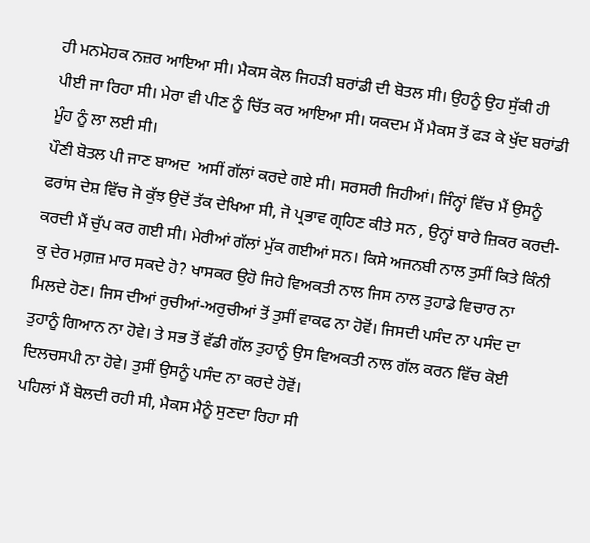ਹੀ ਮਨਮੋਹਕ ਨਜ਼ਰ ਆਇਆ ਸੀ। ਮੈਕਸ ਕੋਲ ਜਿਹੜੀ ਬਰਾਂਡੀ ਦੀ ਬੋਤਲ ਸੀ। ਉਹਨੂੰ ਉਹ ਸੁੱਕੀ ਹੀ ਪੀਈ ਜਾ ਰਿਹਾ ਸੀ। ਮੇਰਾ ਵੀ ਪੀਣ ਨੂੰ ਚਿੱਤ ਕਰ ਆਇਆ ਸੀ। ਯਕਦਮ ਮੈਂ ਮੈਕਸ ਤੋਂ ਫੜ ਕੇ ਖੁੱਦ ਬਰਾਂਡੀ ਮੂੰਹ ਨੂੰ ਲਾ ਲਈ ਸੀ।
ਪੌਣੀ ਬੋਤਲ ਪੀ ਜਾਣ ਬਾਅਦ  ਅਸੀਂ ਗੱਲਾਂ ਕਰਦੇ ਗਏ ਸੀ। ਸਰਸਰੀ ਜਿਹੀਆਂ। ਜਿੰਨ੍ਹਾਂ ਵਿੱਚ ਮੈਂ ਉਸਨੂੰ ਫਰਾਂਸ ਦੇਸ਼ ਵਿੱਚ ਜੋ ਕੁੱਝ ਉਦੋਂ ਤੱਕ ਦੇਖਿਆ ਸੀ, ਜੋ ਪ੍ਰਭਾਵ ਗ੍ਰਹਿਣ ਕੀਤੇ ਸਨ , ਉਨ੍ਹਾਂ ਬਾਰੇ ਜ਼ਿਕਰ ਕਰਦੀ-ਕਰਦੀ ਮੈਂ ਚੁੱਪ ਕਰ ਗਈ ਸੀ। ਮੇਰੀਆਂ ਗੱਲਾਂ ਮੁੱਕ ਗਈਆਂ ਸਨ। ਕਿਸੇ ਅਜਨਬੀ ਨਾਲ ਤੁਸੀਂ ਕਿਤੇ ਕਿੰਨੀ ਕੁ ਦੇਰ ਮਗ਼ਜ਼ ਮਾਰ ਸਕਦੇ ਹੋ? ਖਾਸਕਰ ਉਹੋ ਜਿਹੇ ਵਿਅਕਤੀ ਨਾਲ ਜਿਸ ਨਾਲ ਤੁਹਾਡੇ ਵਿਚਾਰ ਨਾ ਮਿਲਦੇ ਹੋਣ। ਜਿਸ ਦੀਆਂ ਰੁਚੀਆਂ-ਅਰੁਚੀਆਂ ਤੋਂ ਤੁਸੀਂ ਵਾਕਫ ਨਾ ਹੋਵੋਂ। ਜਿਸਦੀ ਪਸੰਦ ਨਾ ਪਸੰਦ ਦਾ ਤੁਹਾਨੂੰ ਗਿਆਨ ਨਾ ਹੋਵੇ। ਤੇ ਸਭ ਤੋਂ ਵੱਡੀ ਗੱਲ ਤੁਹਾਨੂੰ ਉਸ ਵਿਅਕਤੀ ਨਾਲ ਗੱਲ ਕਰਨ ਵਿੱਚ ਕੋਈ ਦਿਲਚਸਪੀ ਨਾ ਹੋਵੇ। ਤੁਸੀਂ ਉਸਨੂੰ ਪਸੰਦ ਨਾ ਕਰਦੇ ਹੋਵੋਂ।
ਪਹਿਲਾਂ ਮੈਂ ਬੋਲਦੀ ਰਹੀ ਸੀ, ਮੈਕਸ ਮੈਨੂੰ ਸੁਣਦਾ ਰਿਹਾ ਸੀ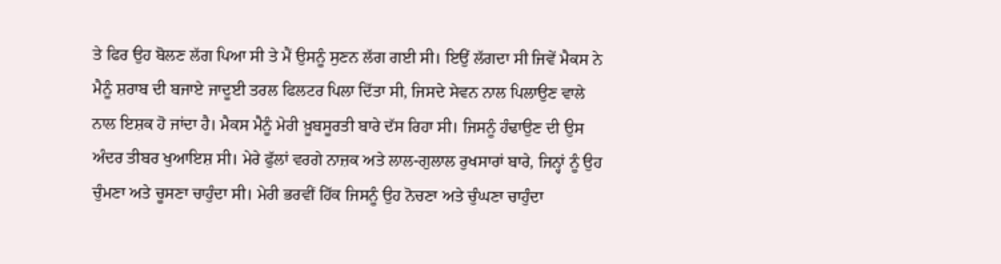ਤੇ ਫਿਰ ਉਹ ਬੋਲਣ ਲੱਗ ਪਿਆ ਸੀ ਤੇ ਮੈਂ ਉਸਨੂੰ ਸੁਣਨ ਲੱਗ ਗਈ ਸੀ। ਇਉਂ ਲੱਗਦਾ ਸੀ ਜਿਵੇਂ ਮੈਕਸ ਨੇ ਮੈਨੂੰ ਸ਼ਰਾਬ ਦੀ ਬਜਾਏ ਜਾਦੂਈ ਤਰਲ ਫਿਲਟਰ ਪਿਲਾ ਦਿੱਤਾ ਸੀ, ਜਿਸਦੇ ਸੇਵਨ ਨਾਲ ਪਿਲਾਉਣ ਵਾਲੇ ਨਾਲ ਇਸ਼ਕ ਹੋ ਜਾਂਦਾ ਹੈ। ਮੈਕਸ ਮੈਨੂੰ ਮੇਰੀ ਖ਼ੂਬਸੂਰਤੀ ਬਾਰੇ ਦੱਸ ਰਿਹਾ ਸੀ। ਜਿਸਨੂੰ ਹੰਢਾਉਣ ਦੀ ਉਸ ਅੰਦਰ ਤੀਬਰ ਖੁਆਇਸ਼ ਸੀ। ਮੇਰੇ ਫੁੱਲਾਂ ਵਰਗੇ ਨਾਜ਼ਕ ਅਤੇ ਲਾਲ-ਗੁਲਾਲ ਰੁਖਸਾਰਾਂ ਬਾਰੇ, ਜਿਨ੍ਹਾਂ ਨੂੰ ਉਹ ਚੁੰਮਣਾ ਅਤੇ ਚੂਸਣਾ ਚਾਹੁੰਦਾ ਸੀ। ਮੇਰੀ ਭਰਵੀਂ ਹਿੱਕ ਜਿਸਨੂੰ ਉਹ ਨੋਚਣਾ ਅਤੇ ਚੁੰਘਣਾ ਚਾਹੁੰਦਾ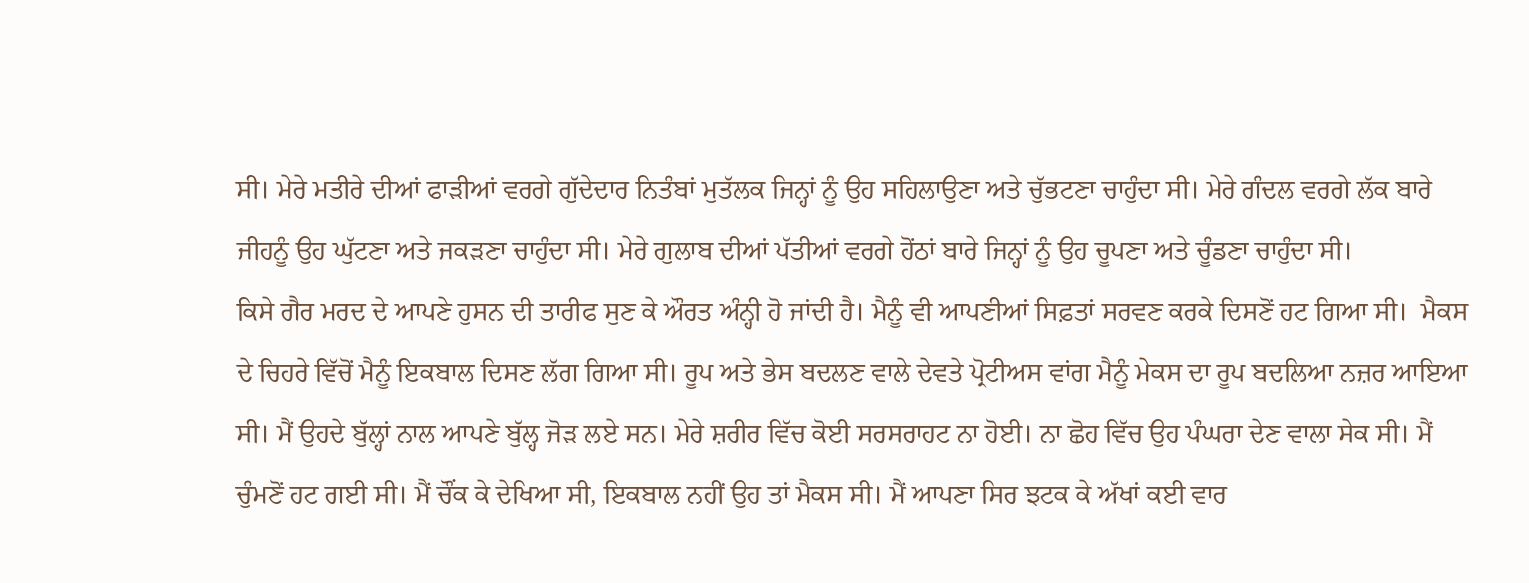ਸੀ। ਮੇਰੇ ਮਤੀਰੇ ਦੀਆਂ ਫਾੜੀਆਂ ਵਰਗੇ ਗੁੱਦੇਦਾਰ ਨਿਤੰਬਾਂ ਮੁਤੱਲਕ ਜਿਨ੍ਹਾਂ ਨੂੰ ਉਹ ਸਹਿਲਾਉਣਾ ਅਤੇ ਚੁੱਭਟਣਾ ਚਾਹੁੰਦਾ ਸੀ। ਮੇਰੇ ਗੰਦਲ ਵਰਗੇ ਲੱਕ ਬਾਰੇ ਜੀਹਨੂੰ ਉਹ ਘੁੱਟਣਾ ਅਤੇ ਜਕੜਣਾ ਚਾਹੁੰਦਾ ਸੀ। ਮੇਰੇ ਗੁਲਾਬ ਦੀਆਂ ਪੱਤੀਆਂ ਵਰਗੇ ਹੋਂਠਾਂ ਬਾਰੇ ਜਿਨ੍ਹਾਂ ਨੂੰ ਉਹ ਚੂਪਣਾ ਅਤੇ ਚੂੰਡਣਾ ਚਾਹੁੰਦਾ ਸੀ।
ਕਿਸੇ ਗੈਰ ਮਰਦ ਦੇ ਆਪਣੇ ਹੁਸਨ ਦੀ ਤਾਰੀਫ ਸੁਣ ਕੇ ਔਰਤ ਅੰਨ੍ਹੀ ਹੋ ਜਾਂਦੀ ਹੈ। ਮੈਨੂੰ ਵੀ ਆਪਣੀਆਂ ਸਿਫ਼ਤਾਂ ਸਰਵਣ ਕਰਕੇ ਦਿਸਣੋਂ ਹਟ ਗਿਆ ਸੀ।  ਮੈਕਸ ਦੇ ਚਿਹਰੇ ਵਿੱਚੋਂ ਮੈਨੂੰ ਇਕਬਾਲ ਦਿਸਣ ਲੱਗ ਗਿਆ ਸੀ। ਰੂਪ ਅਤੇ ਭੇਸ ਬਦਲਣ ਵਾਲੇ ਦੇਵਤੇ ਪ੍ਰੋਟੀਅਸ ਵਾਂਗ ਮੈਨੂੰ ਮੇਕਸ ਦਾ ਰੂਪ ਬਦਲਿਆ ਨਜ਼ਰ ਆਇਆ ਸੀ। ਮੈਂ ਉਹਦੇ ਬੁੱਲ੍ਹਾਂ ਨਾਲ ਆਪਣੇ ਬੁੱਲ੍ਹ ਜੋੜ ਲਏ ਸਨ। ਮੇਰੇ ਸ਼ਰੀਰ ਵਿੱਚ ਕੋਈ ਸਰਸਰਾਹਟ ਨਾ ਹੋਈ। ਨਾ ਛੋਹ ਵਿੱਚ ਉਹ ਪੰਘਰਾ ਦੇਣ ਵਾਲਾ ਸੇਕ ਸੀ। ਮੈਂ ਚੁੰਮਣੋਂ ਹਟ ਗਈ ਸੀ। ਮੈਂ ਚੌਂਕ ਕੇ ਦੇਖਿਆ ਸੀ, ਇਕਬਾਲ ਨਹੀਂ ਉਹ ਤਾਂ ਮੈਕਸ ਸੀ। ਮੈਂ ਆਪਣਾ ਸਿਰ ਝਟਕ ਕੇ ਅੱਖਾਂ ਕਈ ਵਾਰ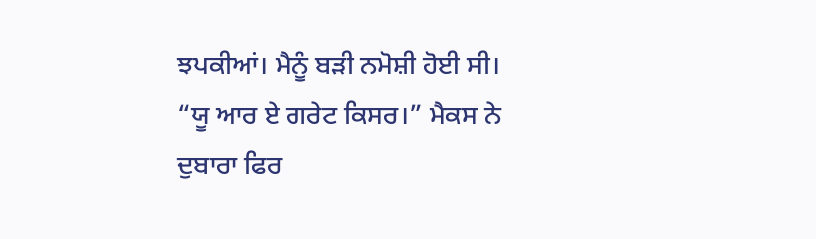ਝਪਕੀਆਂ। ਮੈਨੂੰ ਬੜੀ ਨਮੋਸ਼ੀ ਹੋਈ ਸੀ।
“ਯੂ ਆਰ ਏ ਗਰੇਟ ਕਿਸਰ।” ਮੈਕਸ ਨੇ ਦੁਬਾਰਾ ਫਿਰ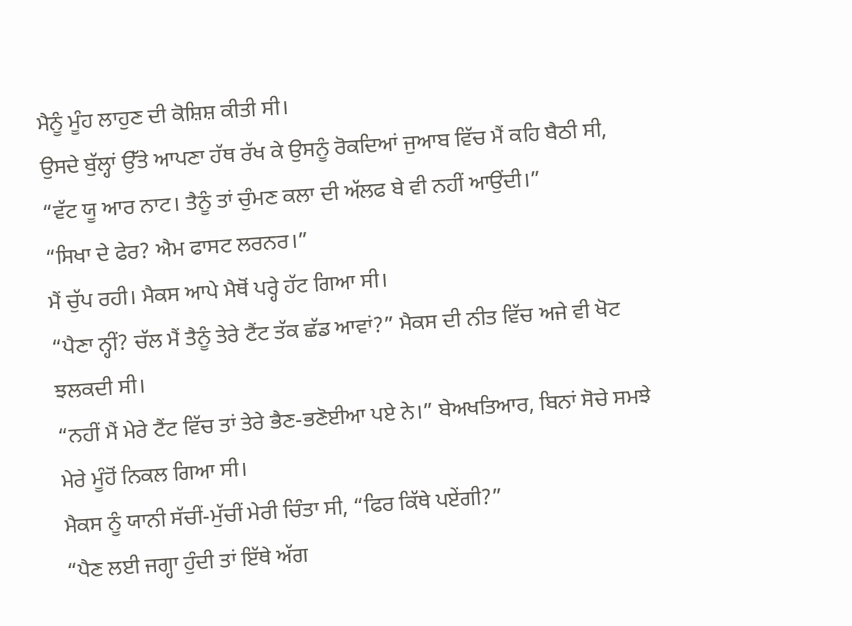ਮੈਨੂੰ ਮੂੰਹ ਲਾਹੁਣ ਦੀ ਕੋਸ਼ਿਸ਼ ਕੀਤੀ ਸੀ।
ਉਸਦੇ ਬੁੱਲ੍ਹਾਂ ਉੱਤੇ ਆਪਣਾ ਹੱਥ ਰੱਖ ਕੇ ਉਸਨੂੰ ਰੋਕਦਿਆਂ ਜੁਆਬ ਵਿੱਚ ਮੈਂ ਕਹਿ ਬੈਠੀ ਸੀ, “ਵੱਟ ਯੂ ਆਰ ਨਾਟ। ਤੈਨੂੰ ਤਾਂ ਚੁੰਮਣ ਕਲਾ ਦੀ ਅੱਲਫ ਬੇ ਵੀ ਨਹੀਂ ਆਉਂਦੀ।”
“ਸਿਖਾ ਦੇ ਫੇਰ? ਐਮ ਫਾਸਟ ਲਰਨਰ।”
ਮੈਂ ਚੁੱਪ ਰਹੀ। ਮੈਕਸ ਆਪੇ ਮੈਥੋਂ ਪਰ੍ਹੇ ਹੱਟ ਗਿਆ ਸੀ।
“ਪੈਣਾ ਨ੍ਹੀਂ? ਚੱਲ ਮੈਂ ਤੈਨੂੰ ਤੇਰੇ ਟੈਂਟ ਤੱਕ ਛੱਡ ਆਵਾਂ?” ਮੈਕਸ ਦੀ ਨੀਤ ਵਿੱਚ ਅਜੇ ਵੀ ਖੋਟ ਝਲਕਦੀ ਸੀ।
“ਨਹੀਂ ਮੈਂ ਮੇਰੇ ਟੈਂਟ ਵਿੱਚ ਤਾਂ ਤੇਰੇ ਭੈਣ-ਭਣੋਈਆ ਪਏ ਨੇ।” ਬੇਅਖਤਿਆਰ, ਬਿਨਾਂ ਸੋਚੇ ਸਮਝੇ ਮੇਰੇ ਮੂੰਹੋਂ ਨਿਕਲ ਗਿਆ ਸੀ।
ਮੈਕਸ ਨੂੰ ਯਾਨੀ ਸੱਚੀਂ-ਮੁੱਚੀਂ ਮੇਰੀ ਚਿੰਤਾ ਸੀ, “ਫਿਰ ਕਿੱਥੇ ਪਏਂਗੀ?”
“ਪੈਣ ਲਈ ਜਗ੍ਹਾ ਹੁੰਦੀ ਤਾਂ ਇੱਥੇ ਅੱਗ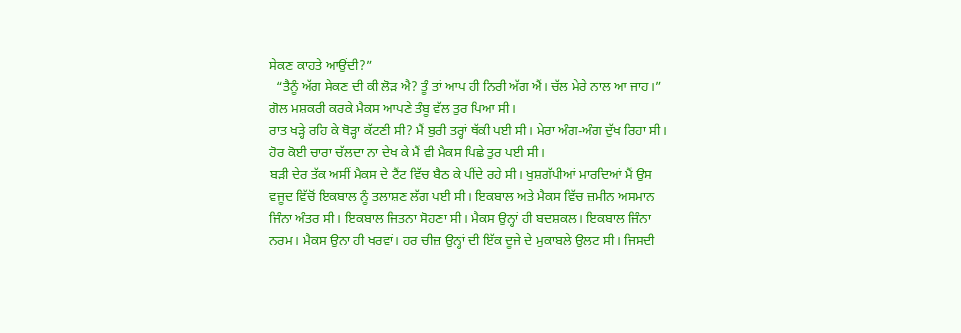ਸੇਕਣ ਕਾਹਤੇ ਆਉਂਦੀ?”
  “ਤੈਨੂੰ ਅੱਗ ਸੇਕਣ ਦੀ ਕੀ ਲੋੜ ਐ? ਤੂੰ ਤਾਂ ਆਪ ਹੀ ਨਿਰੀ ਅੱਗ ਐਂ। ਚੱਲ ਮੇਰੇ ਨਾਲ ਆ ਜਾਹ।” ਗੋਲ ਮਸ਼ਕਰੀ ਕਰਕੇ ਮੈਕਸ ਆਪਣੇ ਤੰਬੂ ਵੱਲ ਤੁਰ ਪਿਆ ਸੀ।
ਰਾਤ ਖੜ੍ਹੇ ਰਹਿ ਕੇ ਥੋੜ੍ਹਾ ਕੱਟਣੀ ਸੀ? ਮੈਂ ਬੁਰੀ ਤਰ੍ਹਾਂ ਥੱਕੀ ਪਈ ਸੀ। ਮੇਰਾ ਅੰਗ-ਅੰਗ ਦੁੱਖ ਰਿਹਾ ਸੀ। ਹੋਰ ਕੋਈ ਚਾਰਾ ਚੱਲਦਾ ਨਾ ਦੇਖ ਕੇ ਮੈਂ ਵੀ ਮੈਕਸ ਪਿਛੇ ਤੁਰ ਪਈ ਸੀ।
ਬੜੀ ਦੇਰ ਤੱਕ ਅਸੀਂ ਮੈਕਸ ਦੇ ਟੈਂਟ ਵਿੱਚ ਬੈਠ ਕੇ ਪੀਂਦੇ ਰਹੇ ਸੀ। ਖੁਸ਼ਗੱਪੀਆਂ ਮਾਰਦਿਆਂ ਮੈਂ ਉਸ ਵਜੂਦ ਵਿੱਚੋਂ ਇਕਬਾਲ ਨੂੰ ਤਲਾਸ਼ਣ ਲੱਗ ਪਈ ਸੀ। ਇਕਬਾਲ ਅਤੇ ਮੈਕਸ ਵਿੱਚ ਜ਼ਮੀਨ ਅਸਮਾਨ ਜਿੰਨਾ ਅੰਤਰ ਸੀ। ਇਕਬਾਲ ਜਿਤਨਾ ਸੋਹਣਾ ਸੀ। ਮੈਕਸ ਉਨ੍ਹਾਂ ਹੀ ਬਦਸ਼ਕਲ। ਇਕਬਾਲ ਜਿੰਨਾ ਨਰਮ। ਮੈਕਸ ਉਨਾ ਹੀ ਖਰਵਾਂ। ਹਰ ਚੀਜ਼ ਉਨ੍ਹਾਂ ਦੀ ਇੱਕ ਦੂਜੇ ਦੇ ਮੁਕਾਬਲੇ ਉਲਟ ਸੀ। ਜਿਸਦੀ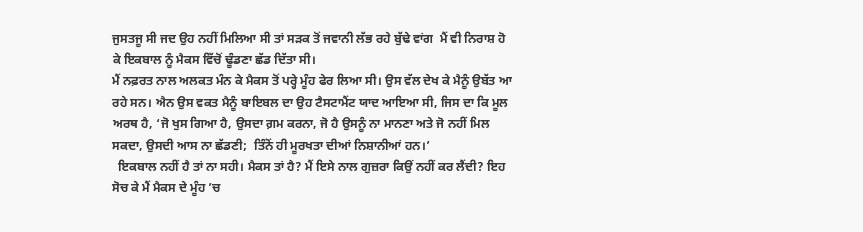ਜੁਸਤਜੂ ਸੀ ਜਦ ਉਹ ਨਹੀਂ ਮਿਲਿਆ ਸੀ ਤਾਂ ਸੜਕ ਤੋਂ ਜਵਾਨੀ ਲੱਭ ਰਹੇ ਬੁੱਢੇ ਵਾਂਗ  ਮੈਂ ਵੀ ਨਿਰਾਸ਼ ਹੋ ਕੇ ਇਕਬਾਲ ਨੂੰ ਮੈਕਸ ਵਿੱਚੋਂ ਢੂੰਡਣਾ ਛੱਡ ਦਿੱਤਾ ਸੀ।
ਮੈਂ ਨਫ਼ਰਤ ਨਾਲ ਅਲਕਤ ਮੰਨ ਕੇ ਮੈਕਸ ਤੋਂ ਪਰ੍ਹੇ ਮੂੰਹ ਫੇਰ ਲਿਆ ਸੀ। ਉਸ ਵੱਲ ਦੇਖ ਕੇ ਮੈਨੂੰ ਉਬੱਤ ਆ ਰਹੇ ਸਨ। ਐਨ ਉਸ ਵਕਤ ਮੈਨੂੰ ਬਾਇਬਲ ਦਾ ਉਹ ਟੈਸਟਾਮੈਂਟ ਯਾਦ ਆਇਆ ਸੀ, ਜਿਸ ਦਾ ਕਿ ਮੂਲ ਅਰਥ ਹੈ, ‘ਜੋ ਖੁਸ ਗਿਆ ਹੈ, ਉਸਦਾ ਗ਼ਮ ਕਰਨਾ, ਜੋ ਹੈ ਉਸਨੂੰ ਨਾ ਮਾਨਣਾ ਅਤੇ ਜੋ ਨਹੀਂ ਮਿਲ ਸਕਦਾ, ਉਸਦੀ ਆਸ ਨਾ ਛੱਡਣੀ;  ਤਿੰਨੋਂ ਹੀ ਮੂਰਖਤਾ ਦੀਆਂ ਨਿਸ਼ਾਨੀਆਂ ਹਨ।’
  ਇਕਬਾਲ ਨਹੀਂ ਹੈ ਤਾਂ ਨਾ ਸਹੀ। ਮੈਕਸ ਤਾਂ ਹੈ? ਮੈਂ ਇਸੇ ਨਾਲ ਗੁਜ਼ਰਾ ਕਿਉਂ ਨਹੀਂ ਕਰ ਲੈਂਦੀ? ਇਹ ਸੋਚ ਕੇ ਮੈਂ ਮੈਕਸ ਦੇ ਮੂੰਹ ’ਚ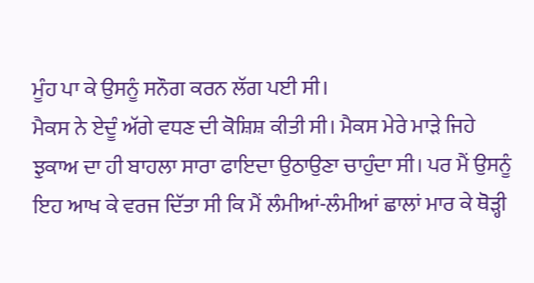ਮੂੰਹ ਪਾ ਕੇ ਉਸਨੂੰ ਸਨੌਗ ਕਰਨ ਲੱਗ ਪਈ ਸੀ।
ਮੈਕਸ ਨੇ ਏਦੂੰ ਅੱਗੇ ਵਧਣ ਦੀ ਕੋਸ਼ਿਸ਼ ਕੀਤੀ ਸੀ। ਮੈਕਸ ਮੇਰੇ ਮਾੜੇ ਜਿਹੇ ਝੁਕਾਅ ਦਾ ਹੀ ਬਾਹਲਾ ਸਾਰਾ ਫਾਇਦਾ ਉਠਾਉਣਾ ਚਾਹੁੰਦਾ ਸੀ। ਪਰ ਮੈਂ ਉਸਨੂੰ ਇਹ ਆਖ ਕੇ ਵਰਜ ਦਿੱਤਾ ਸੀ ਕਿ ਮੈਂ ਲੰਮੀਆਂ-ਲੰਮੀਆਂ ਛਾਲਾਂ ਮਾਰ ਕੇ ਥੋੜ੍ਹੀ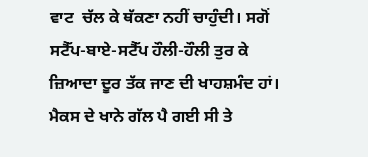ਵਾਟ  ਚੱਲ ਕੇ ਥੱਕਣਾ ਨਹੀਂ ਚਾਹੁੰਦੀ। ਸਗੋਂ ਸਟੈੱਪ-ਬਾਏ-ਸਟੈੱਪ ਹੌਲੀ-ਹੌਲੀ ਤੁਰ ਕੇ ਜ਼ਿਆਦਾ ਦੂਰ ਤੱਕ ਜਾਣ ਦੀ ਖਾਹਸ਼ਮੰਦ ਹਾਂ। ਮੈਕਸ ਦੇ ਖਾਨੇ ਗੱਲ ਪੈ ਗਈ ਸੀ ਤੇ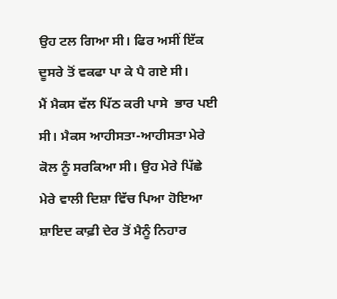ਉਹ ਟਲ ਗਿਆ ਸੀ। ਫਿਰ ਅਸੀਂ ਇੱਕ ਦੂਸਰੇ ਤੋਂ ਵਕਫਾ ਪਾ ਕੇ ਪੈ ਗਏ ਸੀ।
ਮੈਂ ਮੈਕਸ ਵੱਲ ਪਿੱਠ ਕਰੀ ਪਾਸੇ  ਭਾਰ ਪਈ ਸੀ। ਮੈਕਸ ਆਹੀਸਤਾ-ਆਹੀਸਤਾ ਮੇਰੇ ਕੋਲ ਨੂੰ ਸਰਕਿਆ ਸੀ। ਉਹ ਮੇਰੇ ਪਿੱਛੇ ਮੇਰੇ ਵਾਲੀ ਦਿਸ਼ਾ ਵਿੱਚ ਪਿਆ ਹੋਇਆ ਸ਼ਾਇਦ ਕਾਫ਼ੀ ਦੇਰ ਤੋਂ ਮੈਨੂੰ ਨਿਹਾਰ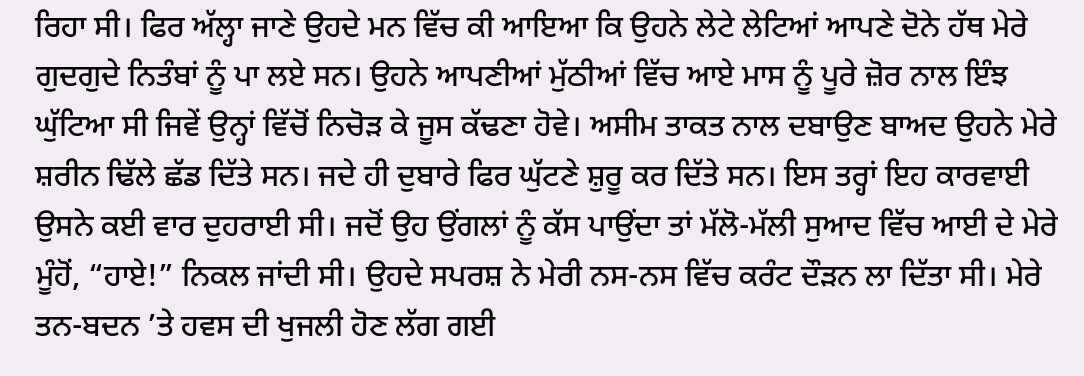ਰਿਹਾ ਸੀ। ਫਿਰ ਅੱਲ੍ਹਾ ਜਾਣੇ ਉਹਦੇ ਮਨ ਵਿੱਚ ਕੀ ਆਇਆ ਕਿ ਉਹਨੇ ਲੇਟੇ ਲੇਟਿਆਂ ਆਪਣੇ ਦੋਨੇ ਹੱਥ ਮੇਰੇ ਗੁਦਗੁਦੇ ਨਿਤੰਬਾਂ ਨੂੰ ਪਾ ਲਏ ਸਨ। ਉਹਨੇ ਆਪਣੀਆਂ ਮੁੱਠੀਆਂ ਵਿੱਚ ਆਏ ਮਾਸ ਨੂੰ ਪੂਰੇ ਜ਼ੋਰ ਨਾਲ ਇੰਝ ਘੁੱਟਿਆ ਸੀ ਜਿਵੇਂ ਉਨ੍ਹਾਂ ਵਿੱਚੋਂ ਨਿਚੋੜ ਕੇ ਜੂਸ ਕੱਢਣਾ ਹੋਵੇ। ਅਸੀਮ ਤਾਕਤ ਨਾਲ ਦਬਾਉਣ ਬਾਅਦ ਉਹਨੇ ਮੇਰੇ ਸ਼ਰੀਨ ਢਿੱਲੇ ਛੱਡ ਦਿੱਤੇ ਸਨ। ਜਦੇ ਹੀ ਦੁਬਾਰੇ ਫਿਰ ਘੁੱਟਣੇ ਸ਼ੁਰੂ ਕਰ ਦਿੱਤੇ ਸਨ। ਇਸ ਤਰ੍ਹਾਂ ਇਹ ਕਾਰਵਾਈ ਉਸਨੇ ਕਈ ਵਾਰ ਦੁਹਰਾਈ ਸੀ। ਜਦੋਂ ਉਹ ਉਂਗਲਾਂ ਨੂੰ ਕੱਸ ਪਾਉਂਦਾ ਤਾਂ ਮੱਲੋ-ਮੱਲੀ ਸੁਆਦ ਵਿੱਚ ਆਈ ਦੇ ਮੇਰੇ ਮੂੰਹੋਂ, “ਹਾਏ!” ਨਿਕਲ ਜਾਂਦੀ ਸੀ। ਉਹਦੇ ਸਪਰਸ਼ ਨੇ ਮੇਰੀ ਨਸ-ਨਸ ਵਿੱਚ ਕਰੰਟ ਦੌੜਨ ਲਾ ਦਿੱਤਾ ਸੀ। ਮੇਰੇ ਤਨ-ਬਦਨ ’ਤੇ ਹਵਸ ਦੀ ਖੁਜਲੀ ਹੋਣ ਲੱਗ ਗਈ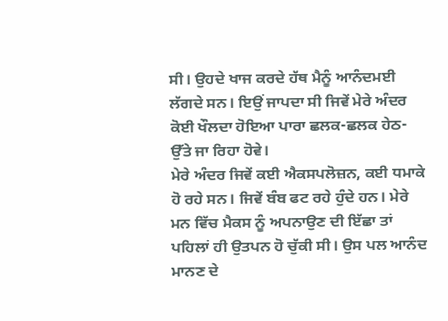ਸੀ। ਉਹਦੇ ਖਾਜ ਕਰਦੇ ਹੱਥ ਮੈਨੂੰ ਆਨੰਦਮਈ ਲੱਗਦੇ ਸਨ। ਇਉਂ ਜਾਪਦਾ ਸੀ ਜਿਵੇਂ ਮੇਰੇ ਅੰਦਰ ਕੋਈ ਖੌਲਦਾ ਹੋਇਆ ਪਾਰਾ ਛਲਕ-ਛਲਕ ਹੇਠ-ਉੱਤੇ ਜਾ ਰਿਹਾ ਹੋਵੇ।
ਮੇਰੇ ਅੰਦਰ ਜਿਵੇਂ ਕਈ ਐਕਸਪਲੋਜ਼ਨ, ਕਈ ਧਮਾਕੇ ਹੋ ਰਹੇ ਸਨ। ਜਿਵੇਂ ਬੰਬ ਫਟ ਰਹੇ ਹੁੰਦੇ ਹਨ। ਮੇਰੇ ਮਨ ਵਿੱਚ ਮੈਕਸ ਨੂੰ ਅਪਨਾਉਣ ਦੀ ਇੱਛਾ ਤਾਂ ਪਹਿਲਾਂ ਹੀ ਉਤਪਨ ਹੋ ਚੁੱਕੀ ਸੀ। ਉਸ ਪਲ ਆਨੰਦ ਮਾਨਣ ਦੇ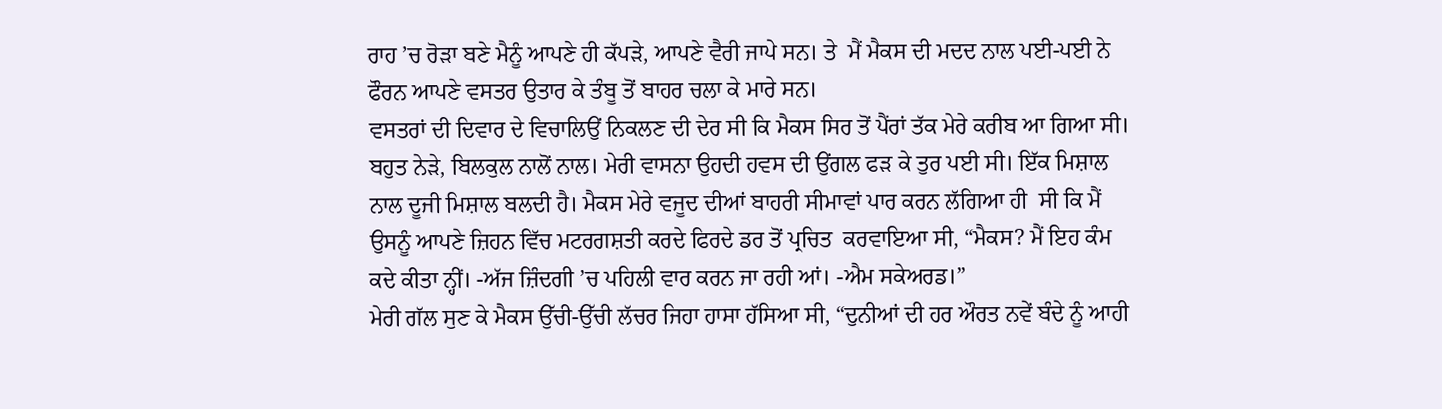ਰਾਹ ’ਚ ਰੋੜਾ ਬਣੇ ਮੈਨੂੰ ਆਪਣੇ ਹੀ ਕੱਪੜੇ, ਆਪਣੇ ਵੈਰੀ ਜਾਪੇ ਸਨ। ਤੇ  ਮੈਂ ਮੈਕਸ ਦੀ ਮਦਦ ਨਾਲ ਪਈ-ਪਈ ਨੇ ਫੌਰਨ ਆਪਣੇ ਵਸਤਰ ਉਤਾਰ ਕੇ ਤੰਬੂ ਤੋਂ ਬਾਹਰ ਚਲਾ ਕੇ ਮਾਰੇ ਸਨ।
ਵਸਤਰਾਂ ਦੀ ਦਿਵਾਰ ਦੇ ਵਿਚਾਲਿਉਂ ਨਿਕਲਣ ਦੀ ਦੇਰ ਸੀ ਕਿ ਮੈਕਸ ਸਿਰ ਤੋਂ ਪੈਂਰਾਂ ਤੱਕ ਮੇਰੇ ਕਰੀਬ ਆ ਗਿਆ ਸੀ। ਬਹੁਤ ਨੇੜੇ, ਬਿਲਕੁਲ ਨਾਲੋਂ ਨਾਲ। ਮੇਰੀ ਵਾਸਨਾ ਉਹਦੀ ਹਵਸ ਦੀ ਉਂਗਲ ਫੜ ਕੇ ਤੁਰ ਪਈ ਸੀ। ਇੱਕ ਮਿਸ਼ਾਲ ਨਾਲ ਦੂਜੀ ਮਿਸ਼ਾਲ ਬਲਦੀ ਹੈ। ਮੈਕਸ ਮੇਰੇ ਵਜੂਦ ਦੀਆਂ ਬਾਹਰੀ ਸੀਮਾਵਾਂ ਪਾਰ ਕਰਨ ਲੱਗਿਆ ਹੀ  ਸੀ ਕਿ ਮੈਂ ਉਸਨੂੰ ਆਪਣੇ ਜ਼ਿਹਨ ਵਿੱਚ ਮਟਰਗਸ਼ਤੀ ਕਰਦੇ ਫਿਰਦੇ ਡਰ ਤੋਂ ਪ੍ਰਚਿਤ  ਕਰਵਾਇਆ ਸੀ, “ਮੈਕਸ? ਮੈਂ ਇਹ ਕੰਮ ਕਦੇ ਕੀਤਾ ਨ੍ਹੀਂ। -ਅੱਜ ਜ਼ਿੰਦਗੀ ’ਚ ਪਹਿਲੀ ਵਾਰ ਕਰਨ ਜਾ ਰਹੀ ਆਂ। -ਐਮ ਸਕੇਅਰਡ।”
ਮੇਰੀ ਗੱਲ ਸੁਣ ਕੇ ਮੈਕਸ ਉੱਚੀ-ਉੱਚੀ ਲੱਚਰ ਜਿਹਾ ਹਾਸਾ ਹੱਸਿਆ ਸੀ, “ਦੁਨੀਆਂ ਦੀ ਹਰ ਔਰਤ ਨਵੇਂ ਬੰਦੇ ਨੂੰ ਆਹੀ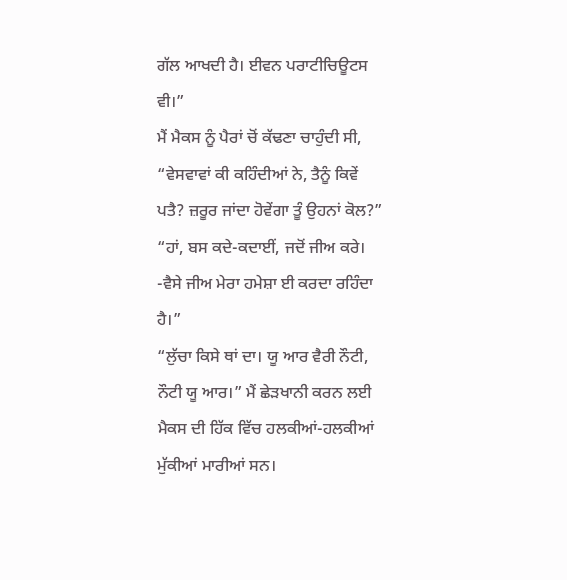ਗੱਲ ਆਖਦੀ ਹੈ। ਈਵਨ ਪਰਾਟੀਚਿਊਟਸ ਵੀ।”
ਮੈਂ ਮੈਕਸ ਨੂੰ ਪੈਰਾਂ ਚੋਂ ਕੱਢਣਾ ਚਾਹੁੰਦੀ ਸੀ, “ਵੇਸਵਾਵਾਂ ਕੀ ਕਹਿੰਦੀਆਂ ਨੇ, ਤੈਨੂੰ ਕਿਵੇਂ ਪਤੈ? ਜ਼ਰੂਰ ਜਾਂਦਾ ਹੋਵੇਂਗਾ ਤੂੰ ਉਹਨਾਂ ਕੋਲ?”
“ਹਾਂ, ਬਸ ਕਦੇ-ਕਦਾਈਂ, ਜਦੋਂ ਜੀਅ ਕਰੇ। -ਵੈਸੇ ਜੀਅ ਮੇਰਾ ਹਮੇਸ਼ਾ ਈ ਕਰਦਾ ਰਹਿੰਦਾ ਹੈ।”
“ਲੁੱਚਾ ਕਿਸੇ ਥਾਂ ਦਾ। ਯੂ ਆਰ ਵੈਰੀ ਨੌਟੀ, ਨੌਟੀ ਯੂ ਆਰ।” ਮੈਂ ਛੇੜਖਾਨੀ ਕਰਨ ਲਈ ਮੈਕਸ ਦੀ ਹਿੱਕ ਵਿੱਚ ਹਲਕੀਆਂ-ਹਲਕੀਆਂ ਮੁੱਕੀਆਂ ਮਾਰੀਆਂ ਸਨ।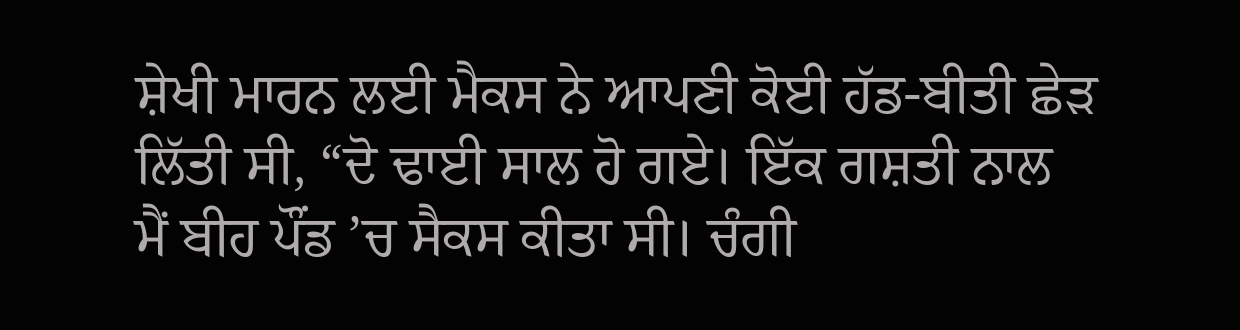ਸ਼ੇਖੀ ਮਾਰਨ ਲਈ ਮੈਕਸ ਨੇ ਆਪਣੀ ਕੋਈ ਹੱਡ-ਬੀਤੀ ਛੇੜ ਲਿੱਤੀ ਸੀ, “ਦੋ ਢਾਈ ਸਾਲ ਹੋ ਗਏ। ਇੱਕ ਗਸ਼ਤੀ ਨਾਲ ਮੈਂ ਬੀਹ ਪੌਂਡ ’ਚ ਸੈਕਸ ਕੀਤਾ ਸੀ। ਚੰਗੀ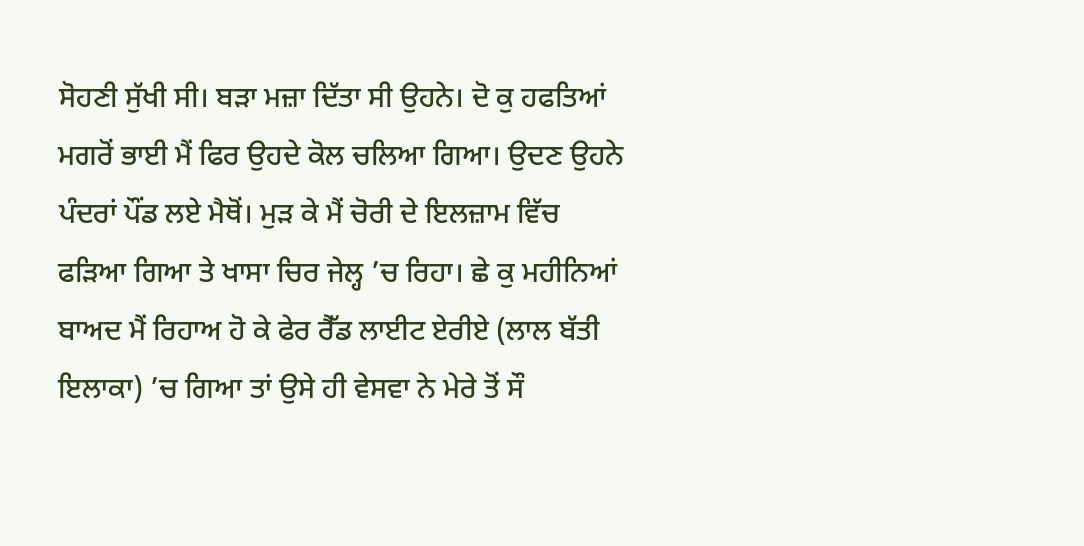ਸੋਹਣੀ ਸੁੱਖੀ ਸੀ। ਬੜਾ ਮਜ਼ਾ ਦਿੱਤਾ ਸੀ ਉਹਨੇ। ਦੋ ਕੁ ਹਫਤਿਆਂ ਮਗਰੋਂ ਭਾਈ ਮੈਂ ਫਿਰ ਉਹਦੇ ਕੋਲ ਚਲਿਆ ਗਿਆ। ਉਦਣ ਉਹਨੇ ਪੰਦਰਾਂ ਪੌਂਡ ਲਏ ਮੈਥੋਂ। ਮੁੜ ਕੇ ਮੈਂ ਚੋਰੀ ਦੇ ਇਲਜ਼ਾਮ ਵਿੱਚ ਫੜਿਆ ਗਿਆ ਤੇ ਖਾਸਾ ਚਿਰ ਜੇਲ੍ਹ ’ਚ ਰਿਹਾ। ਛੇ ਕੁ ਮਹੀਨਿਆਂ ਬਾਅਦ ਮੈਂ ਰਿਹਾਅ ਹੋ ਕੇ ਫੇਰ ਰੈੱਡ ਲਾਈਟ ਏਰੀਏ (ਲਾਲ ਬੱਤੀ ਇਲਾਕਾ) ’ਚ ਗਿਆ ਤਾਂ ਉਸੇ ਹੀ ਵੇਸਵਾ ਨੇ ਮੇਰੇ ਤੋਂ ਸੌ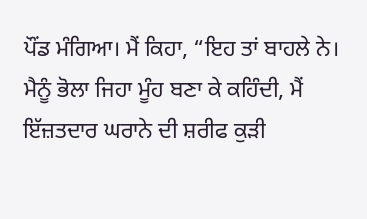ਪੌਂਡ ਮੰਗਿਆ। ਮੈਂ ਕਿਹਾ, “ਇਹ ਤਾਂ ਬਾਹਲੇ ਨੇ। ਮੈਨੂੰ ਭੋਲਾ ਜਿਹਾ ਮੂੰਹ ਬਣਾ ਕੇ ਕਹਿੰਦੀ, ਮੈਂ ਇੱਜ਼ਤਦਾਰ ਘਰਾਨੇ ਦੀ ਸ਼ਰੀਫ ਕੁੜੀ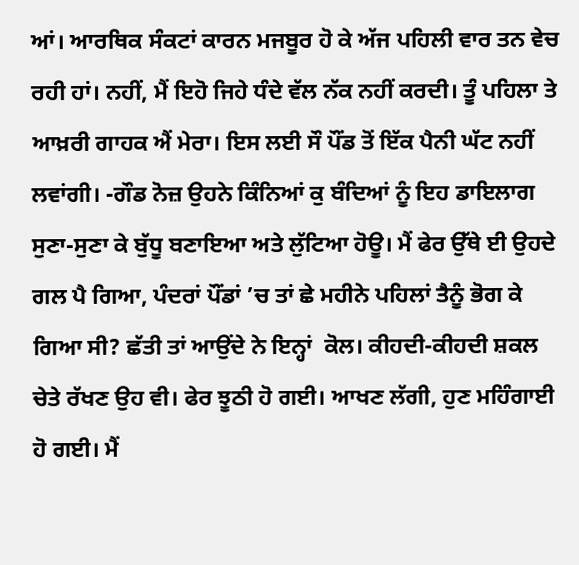ਆਂ। ਆਰਥਿਕ ਸੰਕਟਾਂ ਕਾਰਨ ਮਜਬੂਰ ਹੋ ਕੇ ਅੱਜ ਪਹਿਲੀ ਵਾਰ ਤਨ ਵੇਚ ਰਹੀ ਹਾਂ। ਨਹੀਂ, ਮੈਂ ਇਹੋ ਜਿਹੇ ਧੰਦੇ ਵੱਲ ਨੱਕ ਨਹੀਂ ਕਰਦੀ। ਤੂੰ ਪਹਿਲਾ ਤੇ ਆਖ਼ਰੀ ਗਾਹਕ ਐਂ ਮੇਰਾ। ਇਸ ਲਈ ਸੌ ਪੌਂਡ ਤੋਂ ਇੱਕ ਪੈਨੀ ਘੱਟ ਨਹੀਂ ਲਵਾਂਗੀ। -ਗੌਡ ਨੋਜ਼ ਉਹਨੇ ਕਿੰਨਿਆਂ ਕੁ ਬੰਦਿਆਂ ਨੂੰ ਇਹ ਡਾਇਲਾਗ  ਸੁਣਾ-ਸੁਣਾ ਕੇ ਬੁੱਧੂ ਬਣਾਇਆ ਅਤੇ ਲੁੱਟਿਆ ਹੋਊ। ਮੈਂ ਫੇਰ ਉੱਥੇ ਈ ਉਹਦੇ ਗਲ ਪੈ ਗਿਆ, ਪੰਦਰਾਂ ਪੌਂਡਾਂ ’ਚ ਤਾਂ ਛੇ ਮਹੀਨੇ ਪਹਿਲਾਂ ਤੈਨੂੰ ਭੋਗ ਕੇ ਗਿਆ ਸੀ? ਛੱਤੀ ਤਾਂ ਆਉਂਦੇ ਨੇ ਇਨ੍ਹਾਂ  ਕੋਲ। ਕੀਹਦੀ-ਕੀਹਦੀ ਸ਼ਕਲ ਚੇਤੇ ਰੱਖਣ ਉਹ ਵੀ। ਫੇਰ ਝੂਠੀ ਹੋ ਗਈ। ਆਖਣ ਲੱਗੀ, ਹੁਣ ਮਹਿੰਗਾਈ ਹੋ ਗਈ। ਮੈਂ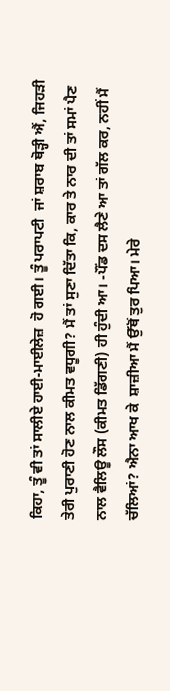ਕਿਹਾ, ਤੂੰ ਵੀ ਤਾਂ ਸਾਲੀਏ ਹਾਈ-ਮਾਈਲੇਜ਼  ਹੋ ਗਈ। ਤੂੰ ਪਰਾਪਟੀ  ਜਾਂ ਸ਼ਰਾਬ ਥੋੜ੍ਹੀ ਐਂ, ਜਿਹੜੀ ਤੇਰੀ ਪੁਰਾਣੀ ਹੋਣ ਨਾਲ ਕੀਮਤ ਵਧੂਗੀ? ਮੈਂ ਤਾਂ ਸੁਣਾ ਦਿੱਤਾ ਕਿ, ਕਾਰ ਤੇ ਨਾਰ ਦੀ ਤਾਂ ਸਮਾਂ ਪੈਣ ਨਾਲ ਵੈਲਿਊ ਲੌਸ (ਕੀਮਤ ਡਿੱਗਣੀ) ਹੀ ਹੁੰਦੀ ਆ। -ਪੌਂਡ ਦਸ ਲੈਣੇ ਆ ਤਾਂ ਗੱਲ ਕਰ, ਨਹੀਂ ਮੈਂ ਚੱਲਿਆਂ? ਐਨਾ ਆਖ ਕੇ  ਸ਼ਾਜ਼ੀਆ ਮੈਂ ਉੱਥੋਂ ਤੁਰ ਪਿਆ। ਮੇਰੇ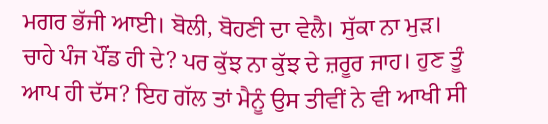ਮਗਰ ਭੱਜੀ ਆਈ। ਬੋਲੀ, ਬੋਹਣੀ ਦਾ ਵੇਲੈ। ਸੁੱਕਾ ਨਾ ਮੁੜ। ਚਾਹੇ ਪੰਜ ਪੌਂਡ ਹੀ ਦੇ? ਪਰ ਕੁੱਝ ਨਾ ਕੁੱਝ ਦੇ ਜ਼ਰੂਰ ਜਾਹ। ਹੁਣ ਤੂੰ ਆਪ ਹੀ ਦੱਸ? ਇਹ ਗੱਲ ਤਾਂ ਮੈਨੂੰ ਉਸ ਤੀਵੀਂ ਨੇ ਵੀ ਆਖੀ ਸੀ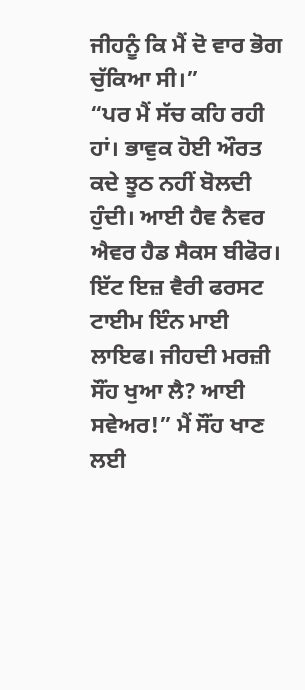ਜੀਹਨੂੰ ਕਿ ਮੈਂ ਦੋ ਵਾਰ ਭੋਗ ਚੁੱਕਿਆ ਸੀ।”
“ਪਰ ਮੈਂ ਸੱਚ ਕਹਿ ਰਹੀ ਹਾਂ। ਭਾਵੁਕ ਹੋਈ ਔਰਤ ਕਦੇ ਝੂਠ ਨਹੀਂ ਬੋਲਦੀ ਹੁੰਦੀ। ਆਈ ਹੈਵ ਨੈਵਰ ਐਵਰ ਹੈਡ ਸੈਕਸ ਬੀਫੋਰ। ਇੱਟ ਇਜ਼ ਵੈਰੀ ਫਰਸਟ ਟਾਈਮ ਇੰਨ ਮਾਈ ਲਾਇਫ। ਜੀਹਦੀ ਮਰਜ਼ੀ ਸੌਂਹ ਖੁਆ ਲੈ? ਆਈ ਸਵੇਅਰ!” ਮੈਂ ਸੌਂਹ ਖਾਣ ਲਈ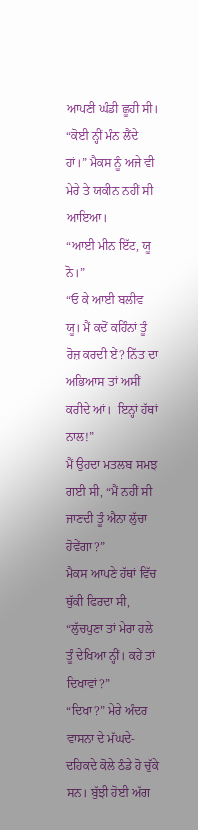ਆਪਣੀ ਘੰਡੀ ਛੂਹੀ ਸੀ।
“ਕੋਈ ਨ੍ਹੀਂ ਮੰਨ ਲੈਂਦੇ ਹਾਂ।” ਮੈਕਸ ਨੂੰ ਅਜੇ ਵੀ ਮੇਰੇ ਤੇ ਯਕੀਨ ਨਹੀਂ ਸੀ ਆਇਆ।
“ਆਈ ਮੀਨ ਇੱਟ, ਯੂ ਨੋ।”
“ਓ ਕੇ ਆਈ ਬਲੀਵ ਯੂ। ਮੈਂ ਕਦੋਂ ਕਹਿੰਨਾਂ ਤੂੰ ਰੋਜ਼ ਕਰਦੀ ਏਂ? ਨਿੱਤ ਦਾ ਅਭਿਆਸ ਤਾਂ ਅਸੀਂ ਕਰੀਦੇ ਆਂ।  ਇਨ੍ਹਾਂ ਹੱਥਾਂ ਨਾਲ!”
ਮੈਂ ਉਹਦਾ ਮਤਲਬ ਸਮਝ ਗਈ ਸੀ, “ਮੈਂ ਨਹੀਂ ਸੀ ਜਾਣਦੀ ਤੂੰ ਐਨਾ ਲੁੱਚਾ ਹੋਵੇਂਗਾ?”
ਮੈਕਸ ਆਪਣੇ ਹੱਥਾਂ ਵਿੱਚ ਥੁੱਕੀ ਫਿਰਦਾ ਸੀ, “ਲੁੱਚਪੁਣਾ ਤਾਂ ਮੇਰਾ ਹਲੇ ਤੂੰ ਦੇਖਿਆ ਨ੍ਹੀਂ। ਕਹੇਂ ਤਾਂ ਦਿਖਾਵਾਂ?”
“ਦਿਖਾ?” ਮੇਰੇ ਅੰਦਰ ਵਾਸਨਾ ਦੇ ਮੱਘਦੇ-ਦਹਿਕਦੇ ਕੋਲੇ ਠੰਡੇ ਹੋ ਚੁੱਕੇ ਸਨ। ਬੁੱਝੀ ਹੋਈ ਅੱਗ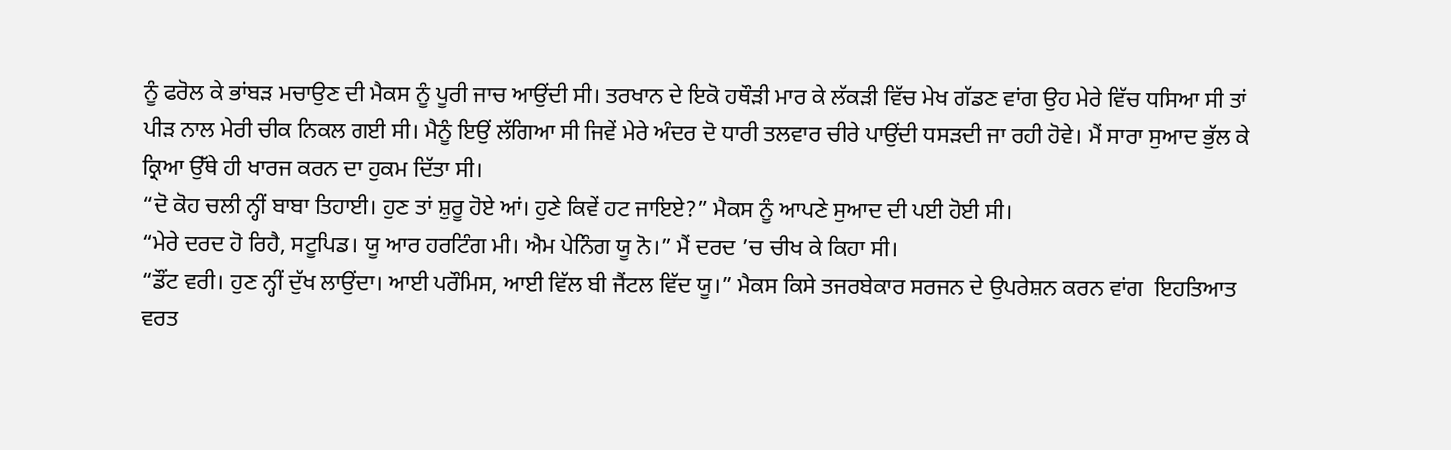ਨੂੰ ਫਰੋਲ ਕੇ ਭਾਂਬੜ ਮਚਾਉਣ ਦੀ ਮੈਕਸ ਨੂੰ ਪੂਰੀ ਜਾਚ ਆਉਂਦੀ ਸੀ। ਤਰਖਾਨ ਦੇ ਇਕੋ ਹਥੌੜੀ ਮਾਰ ਕੇ ਲੱਕੜੀ ਵਿੱਚ ਮੇਖ ਗੱਡਣ ਵਾਂਗ ਉਹ ਮੇਰੇ ਵਿੱਚ ਧਸਿਆ ਸੀ ਤਾਂ ਪੀੜ ਨਾਲ ਮੇਰੀ ਚੀਕ ਨਿਕਲ ਗਈ ਸੀ। ਮੈਨੂੰ ਇਉਂ ਲੱਗਿਆ ਸੀ ਜਿਵੇਂ ਮੇਰੇ ਅੰਦਰ ਦੋ ਧਾਰੀ ਤਲਵਾਰ ਚੀਰੇ ਪਾਉਂਦੀ ਧਸੜਦੀ ਜਾ ਰਹੀ ਹੋਵੇ। ਮੈਂ ਸਾਰਾ ਸੁਆਦ ਭੁੱਲ ਕੇ ਕ੍ਰਿਆ ਉੱਥੇ ਹੀ ਖਾਰਜ ਕਰਨ ਦਾ ਹੁਕਮ ਦਿੱਤਾ ਸੀ।
“ਦੋ ਕੋਹ ਚਲੀ ਨ੍ਹੀਂ ਬਾਬਾ ਤਿਹਾਈ। ਹੁਣ ਤਾਂ ਸ਼ੁਰੂ ਹੋਏ ਆਂ। ਹੁਣੇ ਕਿਵੇਂ ਹਟ ਜਾਇਏ?” ਮੈਕਸ ਨੂੰ ਆਪਣੇ ਸੁਆਦ ਦੀ ਪਈ ਹੋਈ ਸੀ।
“ਮੇਰੇ ਦਰਦ ਹੋ ਰਿਹੈ, ਸਟੂਪਿਡ। ਯੂ ਆਰ ਹਰਟਿੰਗ ਮੀ। ਐਮ ਪੇਨਿੰਗ ਯੂ ਨੋ।” ਮੈਂ ਦਰਦ ’ਚ ਚੀਖ ਕੇ ਕਿਹਾ ਸੀ।
“ਡੌਂਟ ਵਰੀ। ਹੁਣ ਨ੍ਹੀਂ ਦੁੱਖ ਲਾਉਂਦਾ। ਆਈ ਪਰੌਮਿਸ, ਆਈ ਵਿੱਲ ਬੀ ਜੈਂਟਲ ਵਿੱਦ ਯੂ।” ਮੈਕਸ ਕਿਸੇ ਤਜਰਬੇਕਾਰ ਸਰਜਨ ਦੇ ਉਪਰੇਸ਼ਨ ਕਰਨ ਵਾਂਗ  ਇਹਤਿਆਤ ਵਰਤ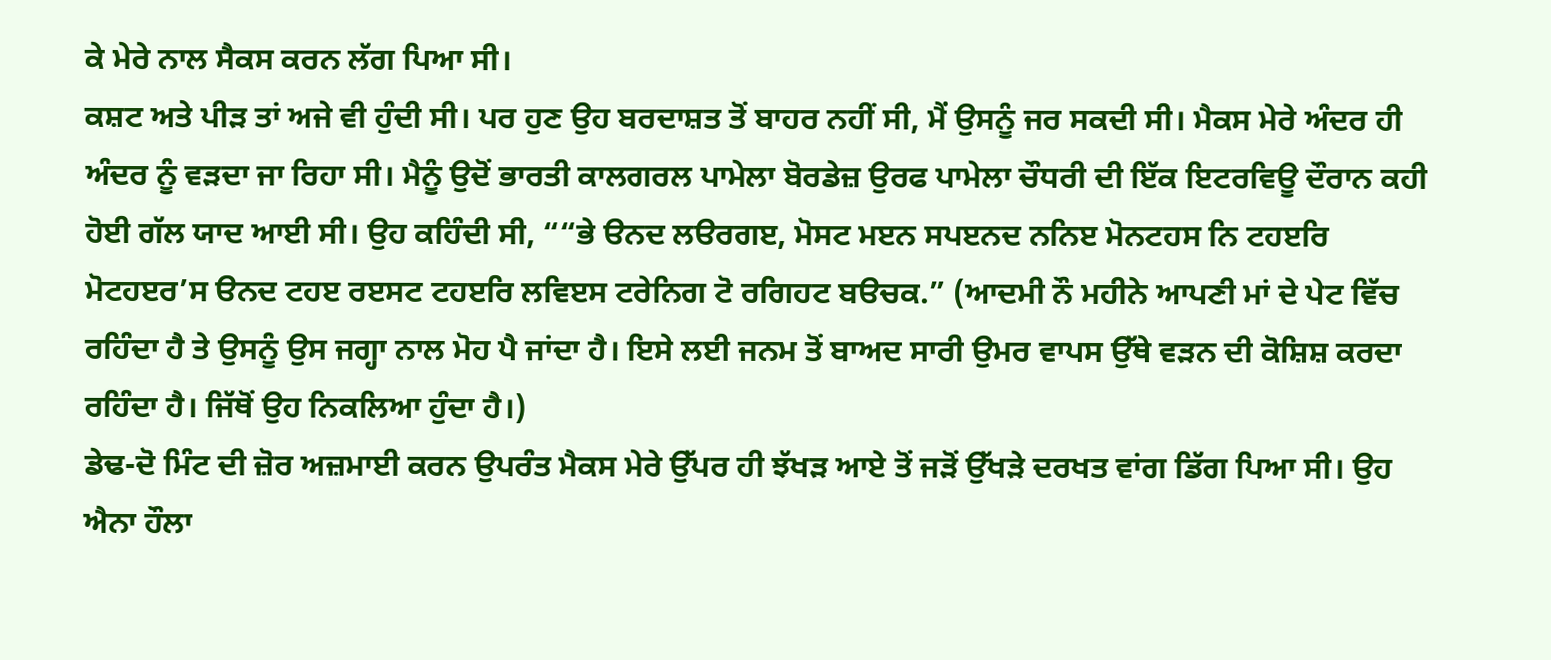ਕੇ ਮੇਰੇ ਨਾਲ ਸੈਕਸ ਕਰਨ ਲੱਗ ਪਿਆ ਸੀ।
ਕਸ਼ਟ ਅਤੇ ਪੀੜ ਤਾਂ ਅਜੇ ਵੀ ਹੁੰਦੀ ਸੀ। ਪਰ ਹੁਣ ਉਹ ਬਰਦਾਸ਼ਤ ਤੋਂ ਬਾਹਰ ਨਹੀਂ ਸੀ, ਮੈਂ ਉਸਨੂੰ ਜਰ ਸਕਦੀ ਸੀ। ਮੈਕਸ ਮੇਰੇ ਅੰਦਰ ਹੀ ਅੰਦਰ ਨੂੰ ਵੜਦਾ ਜਾ ਰਿਹਾ ਸੀ। ਮੈਨੂੰ ਉਦੋਂ ਭਾਰਤੀ ਕਾਲਗਰਲ ਪਾਮੇਲਾ ਬੋਰਡੇਜ਼ ਉਰਫ ਪਾਮੇਲਾ ਚੌਧਰੀ ਦੀ ਇੱਕ ਇਟਰਵਿਊ ਦੌਰਾਨ ਕਹੀ ਹੋਈ ਗੱਲ ਯਾਦ ਆਈ ਸੀ। ਉਹ ਕਹਿੰਦੀ ਸੀ, ““ਭੇ ੳਨਦ ਲੳਰਗੲ, ਮੋਸਟ ਮੲਨ ਸਪੲਨਦ ਨਨਿੲ ਮੋਨਟਹਸ ਨਿ ਟਹੲਰਿ ਮੋਟਹੲਰ’ਸ ੳਨਦ ਟਹੲ ਰੲਸਟ ਟਹੲਰਿ ਲਵਿੲਸ ਟਰੇਨਿਗ ਟੋ ਰਗਿਹਟ ਬੳਚਕ.” (ਆਦਮੀ ਨੌ ਮਹੀਨੇ ਆਪਣੀ ਮਾਂ ਦੇ ਪੇਟ ਵਿੱਚ ਰਹਿੰਦਾ ਹੈ ਤੇ ਉਸਨੂੰ ਉਸ ਜਗ੍ਹਾ ਨਾਲ ਮੋਹ ਪੈ ਜਾਂਦਾ ਹੈ। ਇਸੇ ਲਈ ਜਨਮ ਤੋਂ ਬਾਅਦ ਸਾਰੀ ਉਮਰ ਵਾਪਸ ਉੱਥੇ ਵੜਨ ਦੀ ਕੋਸ਼ਿਸ਼ ਕਰਦਾ ਰਹਿੰਦਾ ਹੈ। ਜਿੱਥੋਂ ਉਹ ਨਿਕਲਿਆ ਹੁੰਦਾ ਹੈ।)
ਡੇਢ-ਦੋ ਮਿੰਟ ਦੀ ਜ਼ੋਰ ਅਜ਼ਮਾਈ ਕਰਨ ਉਪਰੰਤ ਮੈਕਸ ਮੇਰੇ ਉੱਪਰ ਹੀ ਝੱਖੜ ਆਏ ਤੋਂ ਜੜੋਂ ਉੱਖੜੇ ਦਰਖਤ ਵਾਂਗ ਡਿੱਗ ਪਿਆ ਸੀ। ਉਹ ਐਨਾ ਹੌਲਾ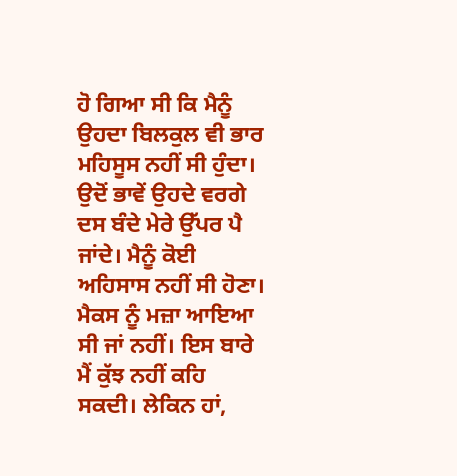ਹੋ ਗਿਆ ਸੀ ਕਿ ਮੈਨੂੰ ਉਹਦਾ ਬਿਲਕੁਲ ਵੀ ਭਾਰ ਮਹਿਸੂਸ ਨਹੀਂ ਸੀ ਹੁੰਦਾ। ਉਦੋਂ ਭਾਵੇਂ ਉਹਦੇ ਵਰਗੇ ਦਸ ਬੰਦੇ ਮੇਰੇ ਉੱਪਰ ਪੈ ਜਾਂਦੇ। ਮੈਨੂੰ ਕੋਈ ਅਹਿਸਾਸ ਨਹੀਂ ਸੀ ਹੋਣਾ।
ਮੈਕਸ ਨੂੰ ਮਜ਼ਾ ਆਇਆ ਸੀ ਜਾਂ ਨਹੀਂ। ਇਸ ਬਾਰੇ ਮੈਂ ਕੁੱਝ ਨਹੀਂ ਕਹਿ ਸਕਦੀ। ਲੇਕਿਨ ਹਾਂ,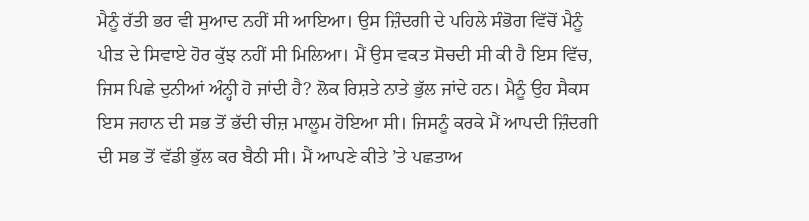ਮੈਨੂੰ ਰੱਤੀ ਭਰ ਵੀ ਸੁਆਦ ਨਹੀਂ ਸੀ ਆਇਆ। ਉਸ ਜ਼ਿੰਦਗੀ ਦੇ ਪਹਿਲੇ ਸੰਭੋਗ ਵਿੱਚੋਂ ਮੈਨੂੰ ਪੀੜ ਦੇ ਸਿਵਾਏ ਹੋਰ ਕੁੱਝ ਨਹੀਂ ਸੀ ਮਿਲਿਆ। ਮੈਂ ਉਸ ਵਕਤ ਸੋਚਦੀ ਸੀ ਕੀ ਹੈ ਇਸ ਵਿੱਚ, ਜਿਸ ਪਿਛੇ ਦੁਨੀਆਂ ਅੰਨ੍ਹੀ ਹੋ ਜਾਂਦੀ ਹੈ? ਲੋਕ ਰਿਸ਼ਤੇ ਨਾਤੇ ਭੁੱਲ ਜਾਂਦੇ ਹਨ। ਮੈਨੂੰ ਉਹ ਸੈਕਸ ਇਸ ਜਹਾਨ ਦੀ ਸਭ ਤੋਂ ਭੱਦੀ ਚੀਜ਼ ਮਾਲੂਮ ਹੋਇਆ ਸੀ। ਜਿਸਨੂੰ ਕਰਕੇ ਮੈਂ ਆਪਦੀ ਜ਼ਿੰਦਗੀ ਦੀ ਸਭ ਤੋਂ ਵੱਡੀ ਭੁੱਲ ਕਰ ਬੈਠੀ ਸੀ। ਮੈਂ ਆਪਣੇ ਕੀਤੇ ’ਤੇ ਪਛਤਾਅ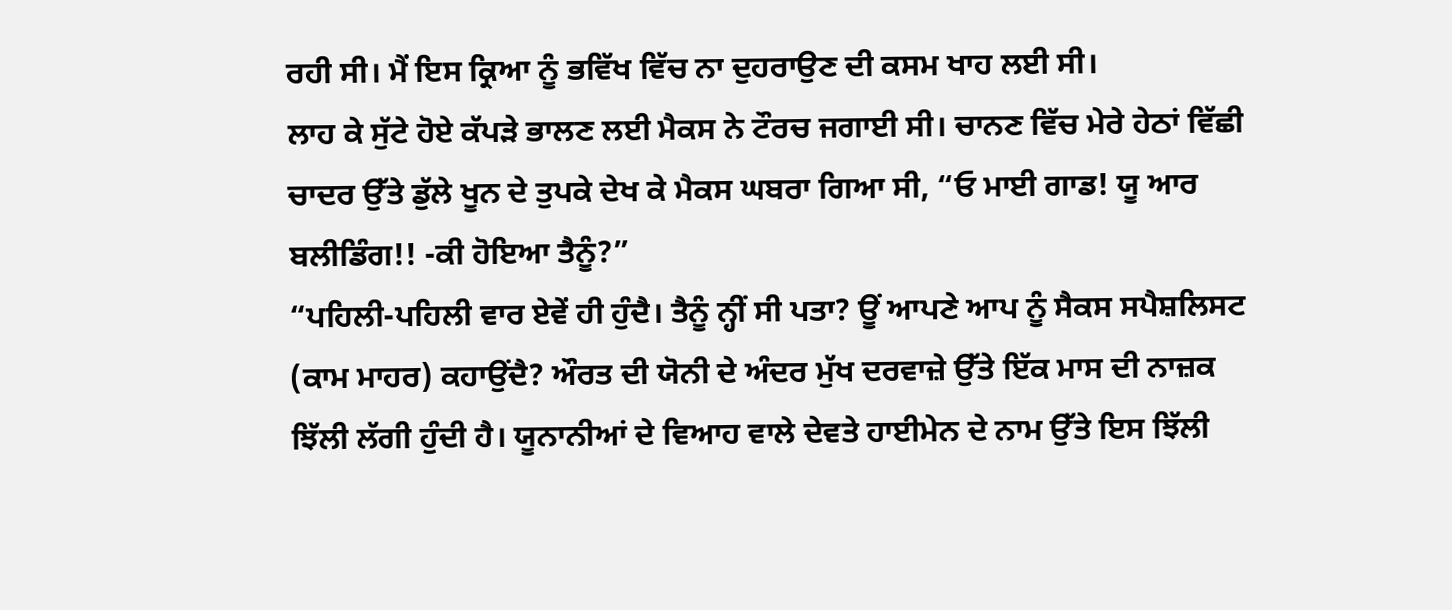ਰਹੀ ਸੀ। ਮੈਂ ਇਸ ਕ੍ਰਿਆ ਨੂੰ ਭਵਿੱਖ ਵਿੱਚ ਨਾ ਦੁਹਰਾਉਣ ਦੀ ਕਸਮ ਖਾਹ ਲਈ ਸੀ।
ਲਾਹ ਕੇ ਸੁੱਟੇ ਹੋਏ ਕੱਪੜੇ ਭਾਲਣ ਲਈ ਮੈਕਸ ਨੇ ਟੌਰਚ ਜਗਾਈ ਸੀ। ਚਾਨਣ ਵਿੱਚ ਮੇਰੇ ਹੇਠਾਂ ਵਿੱਛੀ ਚਾਦਰ ਉੱਤੇ ਡੁੱਲੇ ਖੂਨ ਦੇ ਤੁਪਕੇ ਦੇਖ ਕੇ ਮੈਕਸ ਘਬਰਾ ਗਿਆ ਸੀ, “ਓ ਮਾਈ ਗਾਡ! ਯੂ ਆਰ ਬਲੀਡਿੰਗ!! -ਕੀ ਹੋਇਆ ਤੈਨੂੰ?”
“ਪਹਿਲੀ-ਪਹਿਲੀ ਵਾਰ ਏਵੇਂ ਹੀ ਹੁੰਦੈ। ਤੈਨੂੰ ਨ੍ਹੀਂ ਸੀ ਪਤਾ? ਊਂ ਆਪਣੇ ਆਪ ਨੂੰ ਸੈਕਸ ਸਪੈਸ਼ਲਿਸਟ  (ਕਾਮ ਮਾਹਰ) ਕਹਾਉਂਦੈ? ਔਰਤ ਦੀ ਯੋਨੀ ਦੇ ਅੰਦਰ ਮੁੱਖ ਦਰਵਾਜ਼ੇ ਉੱਤੇ ਇੱਕ ਮਾਸ ਦੀ ਨਾਜ਼ਕ ਝਿੱਲੀ ਲੱਗੀ ਹੁੰਦੀ ਹੈ। ਯੂਨਾਨੀਆਂ ਦੇ ਵਿਆਹ ਵਾਲੇ ਦੇਵਤੇ ਹਾਈਮੇਨ ਦੇ ਨਾਮ ਉੱਤੇ ਇਸ ਝਿੱਲੀ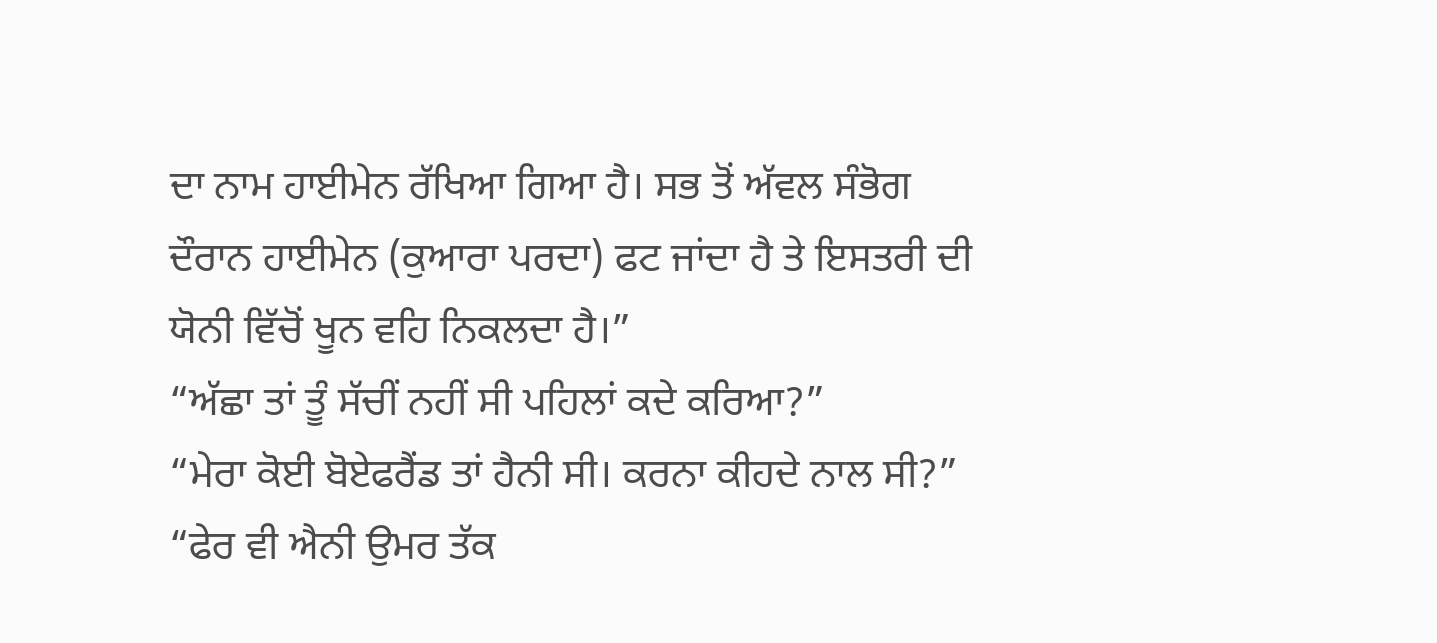ਦਾ ਨਾਮ ਹਾਈਮੇਨ ਰੱਖਿਆ ਗਿਆ ਹੈ। ਸਭ ਤੋਂ ਅੱਵਲ ਸੰਭੋਗ ਦੌਰਾਨ ਹਾਈਮੇਨ (ਕੁਆਰਾ ਪਰਦਾ) ਫਟ ਜਾਂਦਾ ਹੈ ਤੇ ਇਸਤਰੀ ਦੀ ਯੋਨੀ ਵਿੱਚੋਂ ਖੂਨ ਵਹਿ ਨਿਕਲਦਾ ਹੈ।”
“ਅੱਛਾ ਤਾਂ ਤੂੰ ਸੱਚੀਂ ਨਹੀਂ ਸੀ ਪਹਿਲਾਂ ਕਦੇ ਕਰਿਆ?”
“ਮੇਰਾ ਕੋਈ ਬੋਏਫਰੈਂਡ ਤਾਂ ਹੈਨੀ ਸੀ। ਕਰਨਾ ਕੀਹਦੇ ਨਾਲ ਸੀ?”
“ਫੇਰ ਵੀ ਐਨੀ ਉਮਰ ਤੱਕ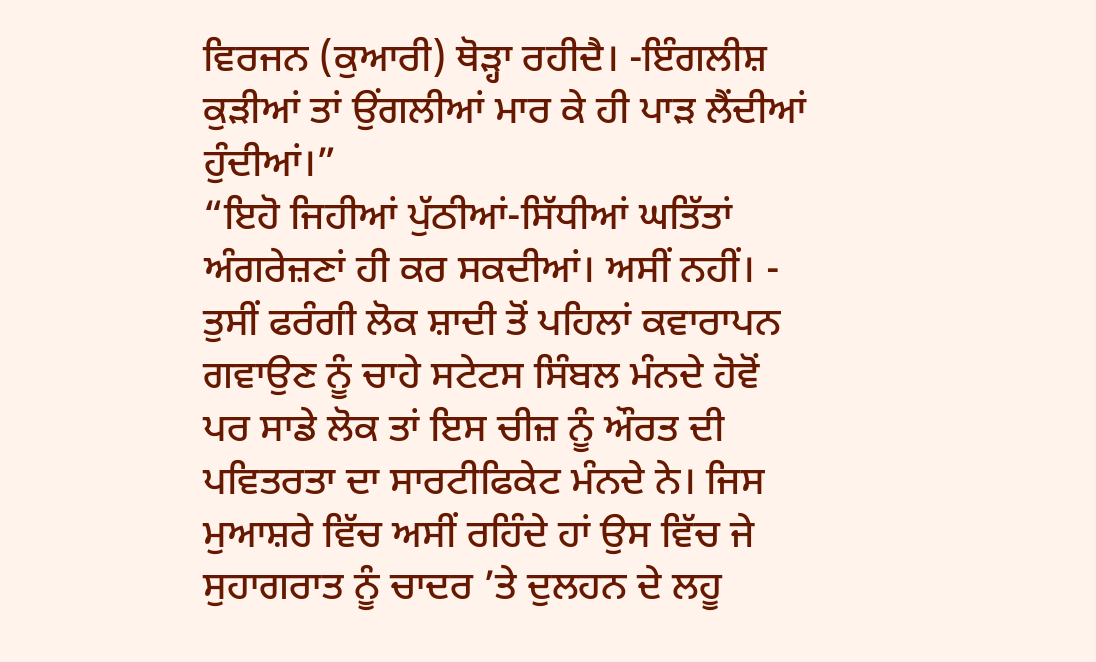ਵਿਰਜਨ (ਕੁਆਰੀ) ਥੋੜ੍ਹਾ ਰਹੀਦੈ। -ਇੰਗਲੀਸ਼ ਕੁੜੀਆਂ ਤਾਂ ਉਂਗਲੀਆਂ ਮਾਰ ਕੇ ਹੀ ਪਾੜ ਲੈਂਦੀਆਂ ਹੁੰਦੀਆਂ।”
“ਇਹੋ ਜਿਹੀਆਂ ਪੁੱਠੀਆਂ-ਸਿੱਧੀਆਂ ਘਤਿੱਤਾਂ ਅੰਗਰੇਜ਼ਣਾਂ ਹੀ ਕਰ ਸਕਦੀਆਂ। ਅਸੀਂ ਨਹੀਂ। - ਤੁਸੀਂ ਫਰੰਗੀ ਲੋਕ ਸ਼ਾਦੀ ਤੋਂ ਪਹਿਲਾਂ ਕਵਾਰਾਪਨ ਗਵਾਉਣ ਨੂੰ ਚਾਹੇ ਸਟੇਟਸ ਸਿੰਬਲ ਮੰਨਦੇ ਹੋਵੋਂ ਪਰ ਸਾਡੇ ਲੋਕ ਤਾਂ ਇਸ ਚੀਜ਼ ਨੂੰ ਔਰਤ ਦੀ ਪਵਿਤਰਤਾ ਦਾ ਸਾਰਟੀਫਿਕੇਟ ਮੰਨਦੇ ਨੇ। ਜਿਸ ਮੁਆਸ਼ਰੇ ਵਿੱਚ ਅਸੀਂ ਰਹਿੰਦੇ ਹਾਂ ਉਸ ਵਿੱਚ ਜੇ ਸੁਹਾਗਰਾਤ ਨੂੰ ਚਾਦਰ ’ਤੇ ਦੁਲਹਨ ਦੇ ਲਹੂ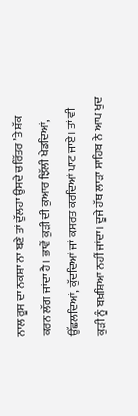ਨਾਲ ਰੂਸ ਦਾ ਨਕਸ਼ਾ ਨਾ ਬਣੇ ਤਾਂ ਦੁੱਲਹਾ ਉਸਦੇ ਚਰਿੱਤਰ ’ਤੇ ਸ਼ੱਕ ਕਰਨ ਲੱਗ ਜਾਂਦਾ ਹੈ। ਭਾਵੇਂ ਕੁੜੀ ਦੀ ਕੁਆਰ ਝਿੱਲੀ ਖੇਡਦਿਆਂ, ਉੱਛਲਦਿਆਂ, ਕੁੱਦਦਿਆਂ ਜਾਂ ਕਸਰਤ ਕਰਦਿਆਂ ਪਾਟ ਜਾਏ। ਤਾਂ ਵੀ ਕੁੜੀ ਨੂੰ ਬਖ਼ਸ਼ਿਆ ਨਹੀਂ ਜਾਂਦਾ। ਦੂਜੇ ਹੱਥ ਲਾੜਾ ਸਾਹਿਬ ਨੇ ਆਪ ਖੁਦ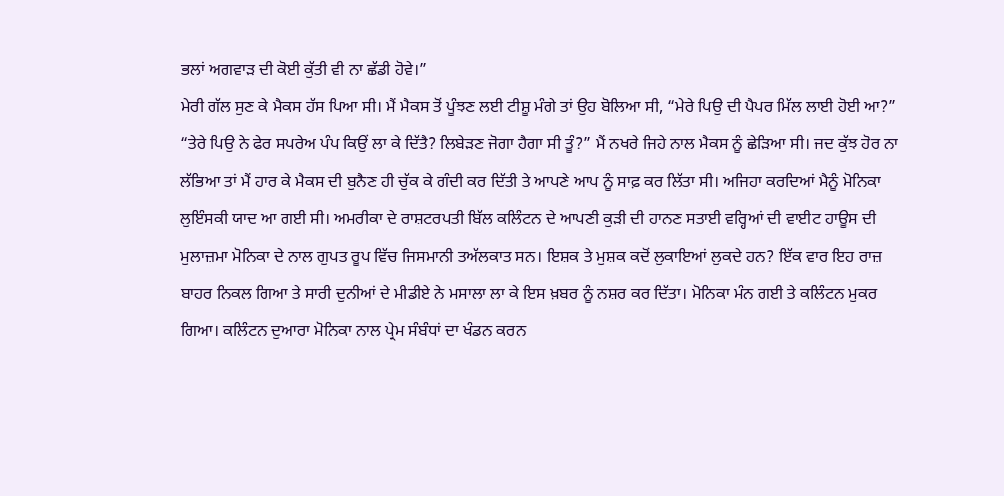ਭਲਾਂ ਅਗਵਾੜ ਦੀ ਕੋਈ ਕੁੱਤੀ ਵੀ ਨਾ ਛੱਡੀ ਹੋਵੇ।”
ਮੇਰੀ ਗੱਲ ਸੁਣ ਕੇ ਮੈਕਸ ਹੱਸ ਪਿਆ ਸੀ। ਮੈਂ ਮੈਕਸ ਤੋਂ ਪੂੰਝਣ ਲਈ ਟੀਸ਼ੂ ਮੰਗੇ ਤਾਂ ਉਹ ਬੋਲਿਆ ਸੀ, “ਮੇਰੇ ਪਿਉ ਦੀ ਪੈਪਰ ਮਿੱਲ ਲਾਈ ਹੋਈ ਆ?”
“ਤੇਰੇ ਪਿਉ ਨੇ ਫੇਰ ਸਪਰੇਅ ਪੰਪ ਕਿਉਂ ਲਾ ਕੇ ਦਿੱਤੈ? ਲਿਬੇੜਣ ਜੋਗਾ ਹੈਗਾ ਸੀ ਤੂੰ?” ਮੈਂ ਨਖਰੇ ਜਿਹੇ ਨਾਲ ਮੈਕਸ ਨੂੰ ਛੇੜਿਆ ਸੀ। ਜਦ ਕੁੱਝ ਹੋਰ ਨਾ ਲੱਭਿਆ ਤਾਂ ਮੈਂ ਹਾਰ ਕੇ ਮੈਕਸ ਦੀ ਬੁਨੈਣ ਹੀ ਚੁੱਕ ਕੇ ਗੰਦੀ ਕਰ ਦਿੱਤੀ ਤੇ ਆਪਣੇ ਆਪ ਨੂੰ ਸਾਫ਼ ਕਰ ਲਿੱਤਾ ਸੀ। ਅਜਿਹਾ ਕਰਦਿਆਂ ਮੈਨੂੰ ਮੋਨਿਕਾ ਲੁਇੰਸਕੀ ਯਾਦ ਆ ਗਈ ਸੀ। ਅਮਰੀਕਾ ਦੇ ਰਾਸ਼ਟਰਪਤੀ ਬਿੱਲ ਕਲਿੰਟਨ ਦੇ ਆਪਣੀ ਕੁੜੀ ਦੀ ਹਾਨਣ ਸਤਾਈ ਵਰ੍ਹਿਆਂ ਦੀ ਵਾਈਟ ਹਾਊਸ ਦੀ ਮੁਲਾਜ਼ਮਾ ਮੋਨਿਕਾ ਦੇ ਨਾਲ ਗੁਪਤ ਰੂਪ ਵਿੱਚ ਜਿਸਮਾਨੀ ਤਅੱਲਕਾਤ ਸਨ। ਇਸ਼ਕ ਤੇ ਮੁਸ਼ਕ ਕਦੋਂ ਲੁਕਾਇਆਂ ਲੁਕਦੇ ਹਨ? ਇੱਕ ਵਾਰ ਇਹ ਰਾਜ਼ ਬਾਹਰ ਨਿਕਲ ਗਿਆ ਤੇ ਸਾਰੀ ਦੁਨੀਆਂ ਦੇ ਮੀਡੀਏ ਨੇ ਮਸਾਲਾ ਲਾ ਕੇ ਇਸ ਖ਼ਬਰ ਨੂੰ ਨਸ਼ਰ ਕਰ ਦਿੱਤਾ। ਮੋਨਿਕਾ ਮੰਨ ਗਈ ਤੇ ਕਲਿੰਟਨ ਮੁਕਰ ਗਿਆ। ਕਲਿੰਟਨ ਦੁਆਰਾ ਮੋਨਿਕਾ ਨਾਲ ਪ੍ਰੇਮ ਸੰਬੰਧਾਂ ਦਾ ਖੰਡਨ ਕਰਨ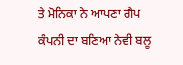ਤੇ ਮੋਨਿਕਾ ਨੇ ਆਪਣਾ ਗੈਪ ਕੰਪਨੀ ਦਾ ਬਣਿਆ ਨੇਵੀ ਬਲੂ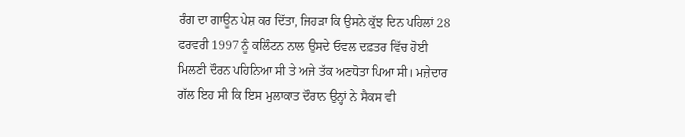ਰੰਗ ਦਾ ਗਾਊਨ ਪੇਸ਼ ਕਰ ਦਿੱਤਾ, ਜਿਹੜਾ ਕਿ ਉਸਨੇ ਕੁੱਝ ਦਿਨ ਪਹਿਲਾਂ 28 ਫਰਵਰੀ 1997 ਨੂੰ ਕਲਿੰਟਨ ਨਾਲ ਉਸਦੇ ਓਵਲ ਦਫ਼ਤਰ ਵਿੱਚ ਹੋਈ ਮਿਲਣੀ ਦੌਰਨ ਪਹਿਨਿਆ ਸੀ ਤੇ ਅਜੇ ਤੱਕ ਅਣਧੋਤਾ ਪਿਆ ਸੀ। ਮਜ਼ੇਦਾਰ ਗੱਲ ਇਹ ਸੀ ਕਿ ਇਸ ਮੁਲਾਕਾਤ ਦੌਰਾਨ ਉਨ੍ਹਾਂ ਨੇ ਸੈਕਸ ਵੀ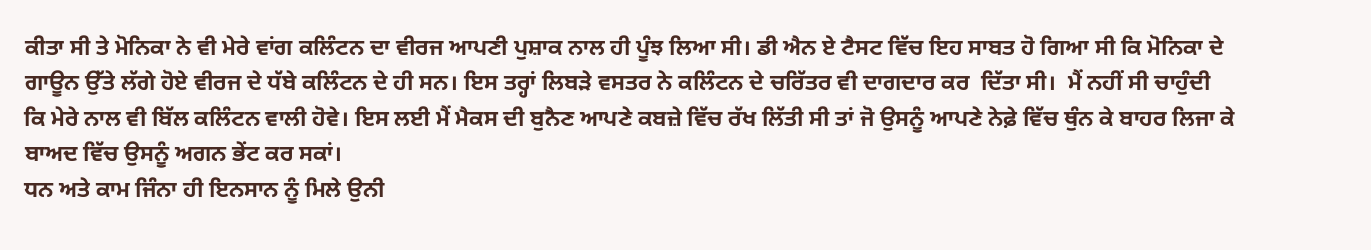ਕੀਤਾ ਸੀ ਤੇ ਮੋਨਿਕਾ ਨੇ ਵੀ ਮੇਰੇ ਵਾਂਗ ਕਲਿੰਟਨ ਦਾ ਵੀਰਜ ਆਪਣੀ ਪੁਸ਼ਾਕ ਨਾਲ ਹੀ ਪੂੰਝ ਲਿਆ ਸੀ। ਡੀ ਐਨ ਏ ਟੈਸਟ ਵਿੱਚ ਇਹ ਸਾਬਤ ਹੋ ਗਿਆ ਸੀ ਕਿ ਮੋਨਿਕਾ ਦੇ ਗਾਊਨ ਉੱਤੇ ਲੱਗੇ ਹੋਏ ਵੀਰਜ ਦੇ ਧੱਬੇ ਕਲਿੰਟਨ ਦੇ ਹੀ ਸਨ। ਇਸ ਤਰ੍ਹਾਂ ਲਿਬੜੇ ਵਸਤਰ ਨੇ ਕਲਿੰਟਨ ਦੇ ਚਰਿੱਤਰ ਵੀ ਦਾਗਦਾਰ ਕਰ  ਦਿੱਤਾ ਸੀ।  ਮੈਂ ਨਹੀਂ ਸੀ ਚਾਹੁੰਦੀ ਕਿ ਮੇਰੇ ਨਾਲ ਵੀ ਬਿੱਲ ਕਲਿੰਟਨ ਵਾਲੀ ਹੋਵੇ। ਇਸ ਲਈ ਮੈਂ ਮੈਕਸ ਦੀ ਬੁਨੈਣ ਆਪਣੇ ਕਬਜ਼ੇ ਵਿੱਚ ਰੱਖ ਲਿੱਤੀ ਸੀ ਤਾਂ ਜੋ ਉਸਨੂੰ ਆਪਣੇ ਨੇਫ਼ੇ ਵਿੱਚ ਥੁੰਨ ਕੇ ਬਾਹਰ ਲਿਜਾ ਕੇ  ਬਾਅਦ ਵਿੱਚ ਉਸਨੂੰ ਅਗਨ ਭੇਂਟ ਕਰ ਸਕਾਂ।
ਧਨ ਅਤੇ ਕਾਮ ਜਿੰਨਾ ਹੀ ਇਨਸਾਨ ਨੂੰ ਮਿਲੇ ਉਨੀ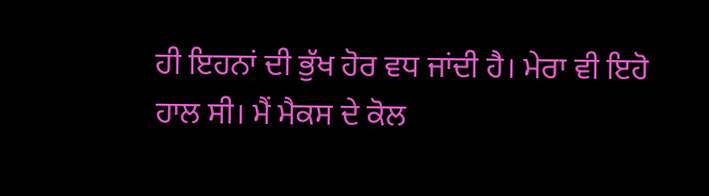ਹੀ ਇਹਨਾਂ ਦੀ ਭੁੱਖ ਹੋਰ ਵਧ ਜਾਂਦੀ ਹੈ। ਮੇਰਾ ਵੀ ਇਹੋ ਹਾਲ ਸੀ। ਮੈਂ ਮੈਕਸ ਦੇ ਕੋਲ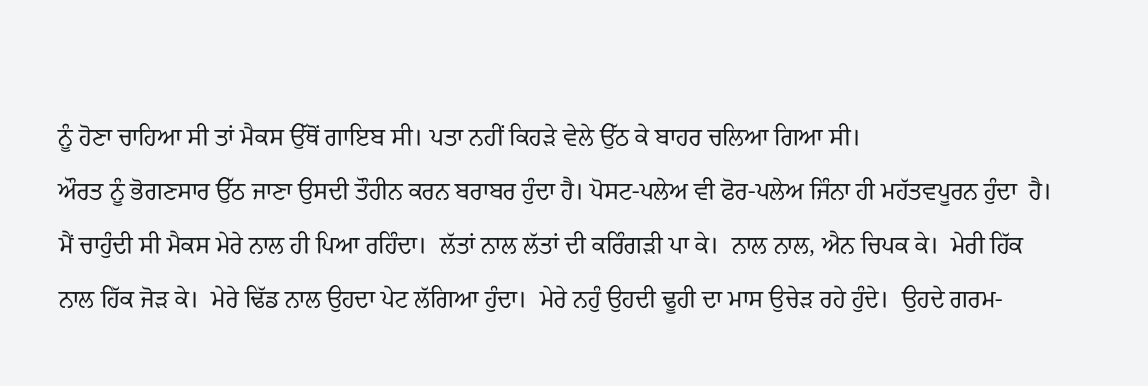ਨੂੰ ਹੋਣਾ ਚਾਹਿਆ ਸੀ ਤਾਂ ਮੈਕਸ ਉੱਥੋਂ ਗਾਇਬ ਸੀ। ਪਤਾ ਨਹੀਂ ਕਿਹੜੇ ਵੇਲੇ ਉੱਠ ਕੇ ਬਾਹਰ ਚਲਿਆ ਗਿਆ ਸੀ।
ਔਰਤ ਨੂੰ ਭੋਗਣਸਾਰ ਉੱਠ ਜਾਣਾ ਉਸਦੀ ਤੌਹੀਨ ਕਰਨ ਬਰਾਬਰ ਹੁੰਦਾ ਹੈ। ਪੋਸਟ-ਪਲੇਅ ਵੀ ਫੋਰ-ਪਲੇਅ ਜਿੰਨਾ ਹੀ ਮਹੱਤਵਪੂਰਨ ਹੁੰਦਾ  ਹੈ। ਮੈਂ ਚਾਹੁੰਦੀ ਸੀ ਮੈਕਸ ਮੇਰੇ ਨਾਲ ਹੀ ਪਿਆ ਰਹਿੰਦਾ।  ਲੱਤਾਂ ਨਾਲ ਲੱਤਾਂ ਦੀ ਕਰਿੰਗੜੀ ਪਾ ਕੇ।  ਨਾਲ ਨਾਲ, ਐਨ ਚਿਪਕ ਕੇ।  ਮੇਰੀ ਹਿੱਕ ਨਾਲ ਹਿੱਕ ਜੋੜ ਕੇ।  ਮੇਰੇ ਢਿੱਡ ਨਾਲ ਉਹਦਾ ਪੇਟ ਲੱਗਿਆ ਹੁੰਦਾ।  ਮੇਰੇ ਨਹੁੰ ਉਹਦੀ ਢੂਹੀ ਦਾ ਮਾਸ ਉਚੇੜ ਰਹੇ ਹੁੰਦੇ।  ਉਹਦੇ ਗਰਮ-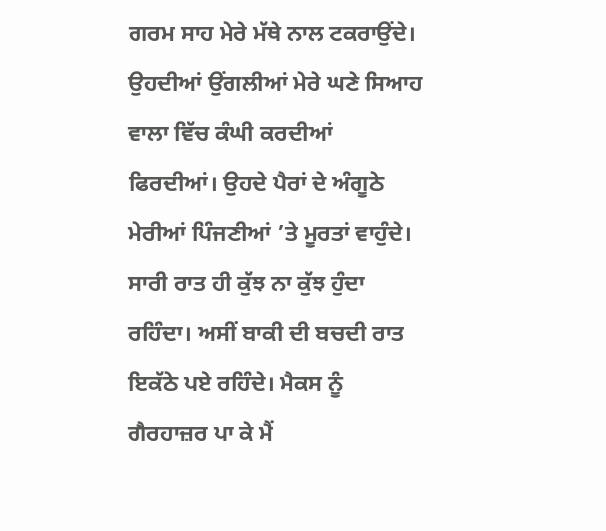ਗਰਮ ਸਾਹ ਮੇਰੇ ਮੱਥੇ ਨਾਲ ਟਕਰਾਉਂਦੇ।  ਉਹਦੀਆਂ ਉਂਗਲੀਆਂ ਮੇਰੇ ਘਣੇ ਸਿਆਹ ਵਾਲਾ ਵਿੱਚ ਕੰਘੀ ਕਰਦੀਆਂ ਫਿਰਦੀਆਂ। ਉਹਦੇ ਪੈਰਾਂ ਦੇ ਅੰਗੂਠੇ ਮੇਰੀਆਂ ਪਿੰਜਣੀਆਂ ’ਤੇ ਮੂਰਤਾਂ ਵਾਹੁੰਦੇ।  ਸਾਰੀ ਰਾਤ ਹੀ ਕੁੱਝ ਨਾ ਕੁੱਝ ਹੁੰਦਾ ਰਹਿੰਦਾ। ਅਸੀਂ ਬਾਕੀ ਦੀ ਬਚਦੀ ਰਾਤ ਇਕੱਠੇ ਪਏ ਰਹਿੰਦੇ। ਮੈਕਸ ਨੂੰ ਗੈਰਹਾਜ਼ਰ ਪਾ ਕੇ ਮੈਂ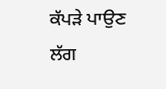ਕੱਪੜੇ ਪਾਉਣ ਲੱਗ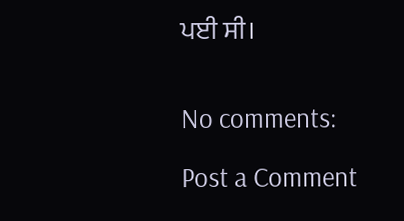ਪਈ ਸੀ।


No comments:

Post a Comment